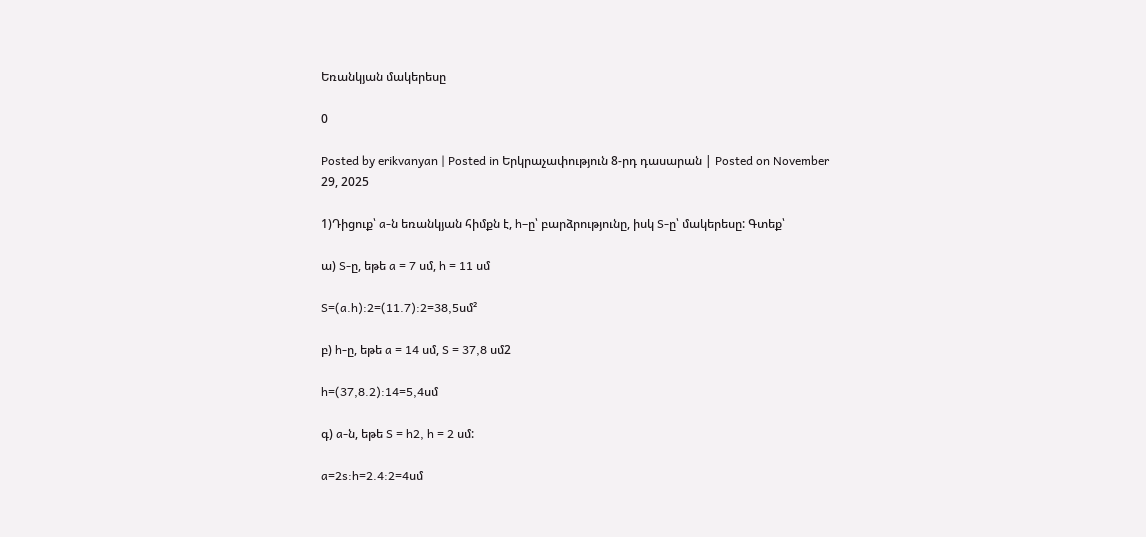Եռանկյան մակերեսը

0

Posted by erikvanyan | Posted in Երկրաչափություն 8-րդ դասարան | Posted on November 29, 2025

1)Դիցուք՝ a-ն եռանկյան հիմքն է, h–ը՝ բարձրությունը, իսկ S-ը՝ մակերեսը: Գտեք՝

ա) S-ը, եթե a = 7 սմ, h = 11 սմ

S=(a.h):2=(11.7):2=38,5սմ²

բ) h-ը, եթե a = 14 սմ, S = 37,8 սմ2

h=(37,8.2):14=5,4սմ

գ) a-ն, եթե S = h2, h = 2 սմ:

a=2s:h=2.4:2=4սմ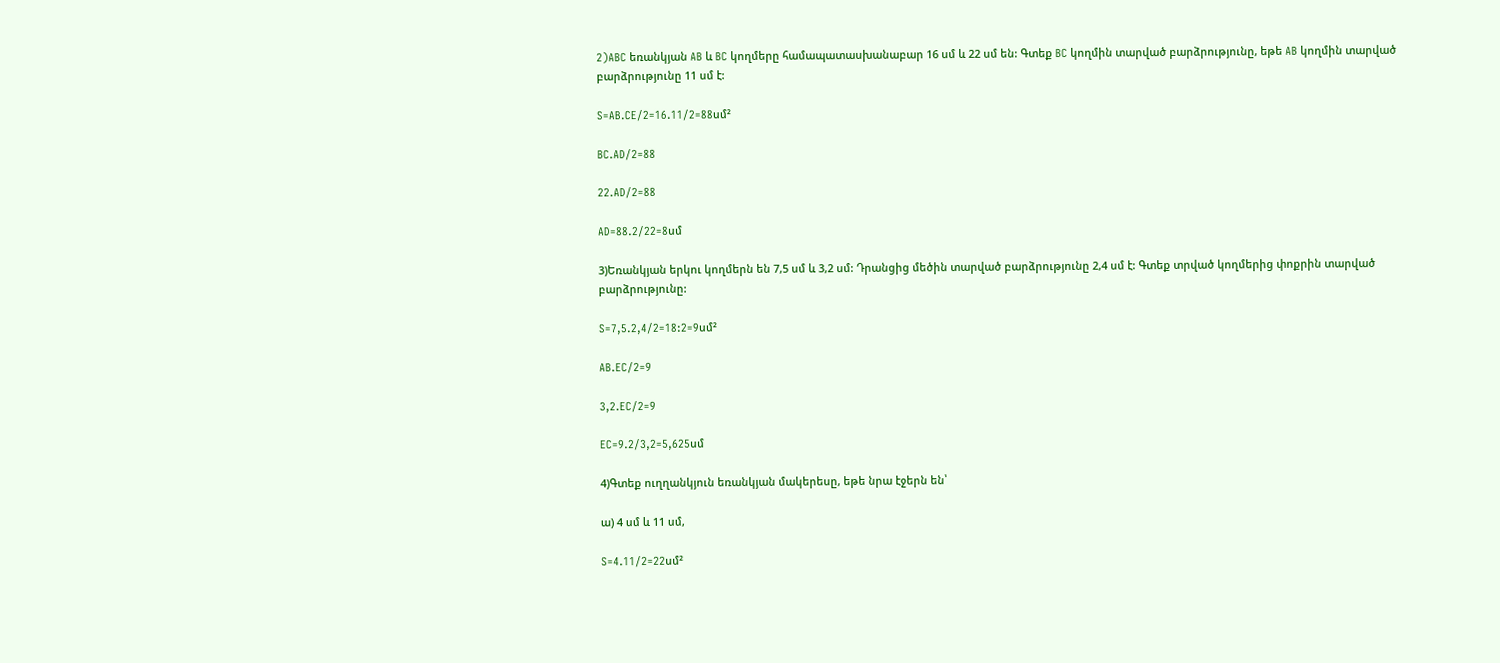2)ABC եռանկյան AB և BC կողմերը համապատասխանաբար 16 սմ և 22 սմ են: Գտեք BC կողմին տարված բարձրությունը, եթե AB կողմին տարված բարձրությունը 11 սմ է:

S=AB.CE/2=16.11/2=88սմ²

BC.AD/2=88

22.AD/2=88

AD=88.2/22=8սմ

3)Եռանկյան երկու կողմերն են 7,5 սմ և 3,2 սմ: Դրանցից մեծին տարված բարձրությունը 2,4 սմ է: Գտեք տրված կողմերից փոքրին տարված բարձրությունը:

S=7,5.2,4/2=18:2=9սմ²

AB.EC/2=9

3,2.EC/2=9

EC=9.2/3,2=5,625սմ

4)Գտեք ուղղանկյուն եռանկյան մակերեսը, եթե նրա էջերն են՝

ա) 4 սմ և 11 սմ,

S=4.11/2=22սմ²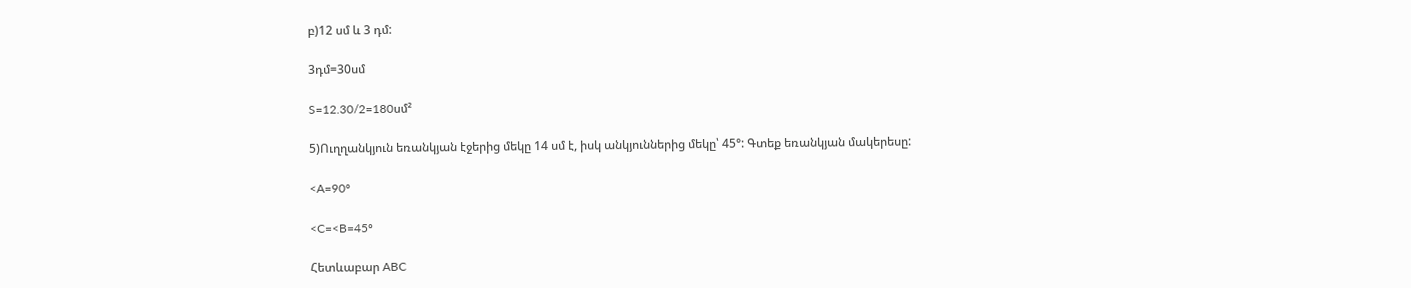բ)12 սմ և 3 դմ:

3դմ=30սմ

S=12.30/2=180սմ²

5)Ուղղանկյուն եռանկյան էջերից մեկը 14 սմ է, իսկ անկյուններից մեկը՝ 45°: Գտեք եռանկյան մակերեսը:

<A=90º

<C=<B=45º

Հետևաբար ABC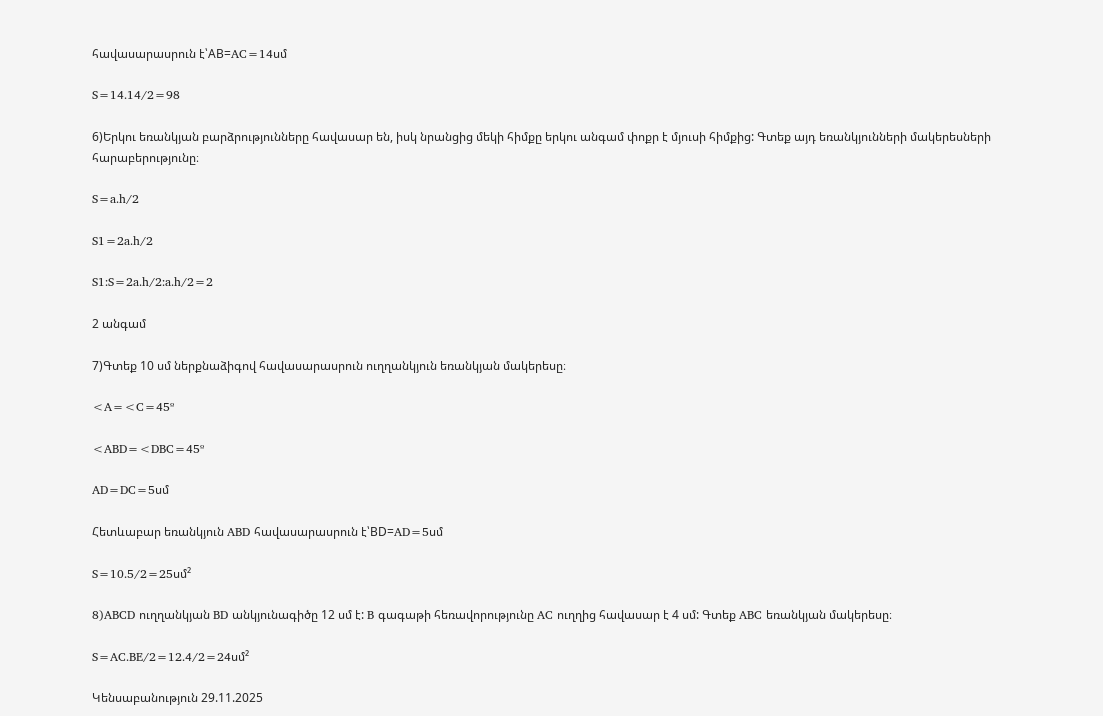հավասարասրուն է՝AB=AC=14սմ

S=14.14/2=98

6)Երկու եռանկյան բարձրությունները հավասար են, իսկ նրանցից մեկի հիմքը երկու անգամ փոքր է մյուսի հիմքից: Գտեք այդ եռանկյունների մակերեսների հարաբերությունը։

S=a.h/2

S1=2a.h/2

S1:S=2a.h/2:a.h/2=2

2 անգամ

7)Գտեք 10 սմ ներքնաձիգով հավասարասրուն ուղղանկյուն եռանկյան մակերեսը։

<A=<C=45º

<ABD=<DBC=45º

AD=DC=5սմ

Հետևաբար եռանկյուն ABD հավասարասրուն է՝BD=AD=5սմ

S=10.5/2=25սմ²

8)ABCD ուղղանկյան BD անկյունագիծը 12 սմ է: B գագաթի հեռավորությունը AC ուղղից հավասար է 4 սմ: Գտեք ABC եռանկյան մակերեսը։

S=AC.BE/2=12.4/2=24սմ²

Կենսաբանություն 29.11.2025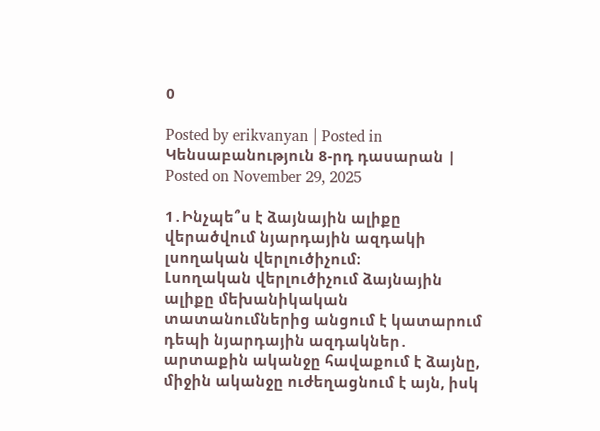0

Posted by erikvanyan | Posted in Կենսաբանություն 8-րդ դասարան | Posted on November 29, 2025

1․Ինչպե՞ս է ձայնային ալիքը վերածվում նյարդային ազդակի լսողական վերլուծիչում։
Լսողական վերլուծիչում ձայնային ալիքը մեխանիկական տատանումներից անցում է կատարում դեպի նյարդային ազդակներ․ արտաքին ականջը հավաքում է ձայնը, միջին ականջը ուժեղացնում է այն, իսկ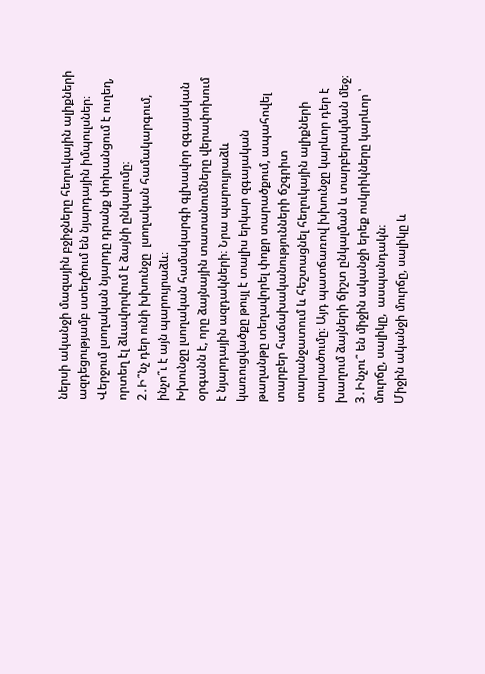ներսի ականջի մազային բջիջները հեղուկային ալիքների ազդեցությամբ ստեղծում են նյարդային իմպուլսներ։ Վերջում լսողական նյարդը դրանք փոխանցում է ուղեղ, որտեղ էլ ձևավորվում է ձայնի ընկալումը։
2․Ի՞նչ դեր ունի խխունջը  լսողական համակարգում, ինչո՞ւ է այն պարույրաձև։
Խխունջը լսողական համակարգի գլխավոր զգայական օրգանն է, որը ձայնային տատանումները վերափոխում է նյարդային ազդակների։ Նրա պարույրաձև կառուցվածքը թույլ է տալիս երկար զգայական թաղանթը տեղավորել փոքր տարածքում, ապահովել տարբեր հաճախականությունների ճշգրիտ տարանջատում և հեշտացնել հեղուկային ալիքների տարածումը։ Այդ պատճառով խխունջը կարևոր դեր է խաղում ձայների ճիշտ ընկալման և տարբերակման մեջ։
3․Ինչու՞ են միջին ականջի երեք ոսկրիկները կարևոր ՝ մուրճը, սալիկը,  ասպանդակն։
Միջին ականջի մուրճը, սալիկը և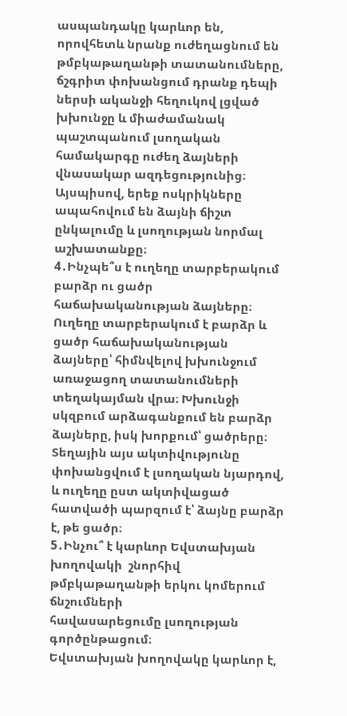ասպանդակը կարևոր են, որովհետև նրանք ուժեղացնում են թմբկաթաղանթի տատանումները, ճշգրիտ փոխանցում դրանք դեպի ներսի ականջի հեղուկով լցված խխունջը և միաժամանակ պաշտպանում լսողական համակարգը ուժեղ ձայների վնասակար ազդեցությունից։ Այսպիսով, երեք ոսկրիկները ապահովում են ձայնի ճիշտ ընկալումը և լսողության նորմալ աշխատանքը։
4․Ինչպե՞ս է ուղեղը տարբերակում բարձր ու ցածր հաճախականության ձայները։
Ուղեղը տարբերակում է բարձր և ցածր հաճախականության ձայները՝ հիմնվելով խխունջում առաջացող տատանումների տեղակայման վրա։ Խխունջի սկզբում արձագանքում են բարձր ձայները, իսկ խորքում՝ ցածրերը։ Տեղային այս ակտիվությունը փոխանցվում է լսողական նյարդով, և ուղեղը ըստ ակտիվացած հատվածի պարզում է՝ ձայնը բարձր է, թե ցածր։
5․Ինչու՞ է կարևոր Եվստախյան խողովակի  շնորհիվ թմբկաթաղանթի երկու կոմերում ճնշումների
հավասարեցումը լսողության գործընթացում։
Եվստախյան խողովակը կարևոր է,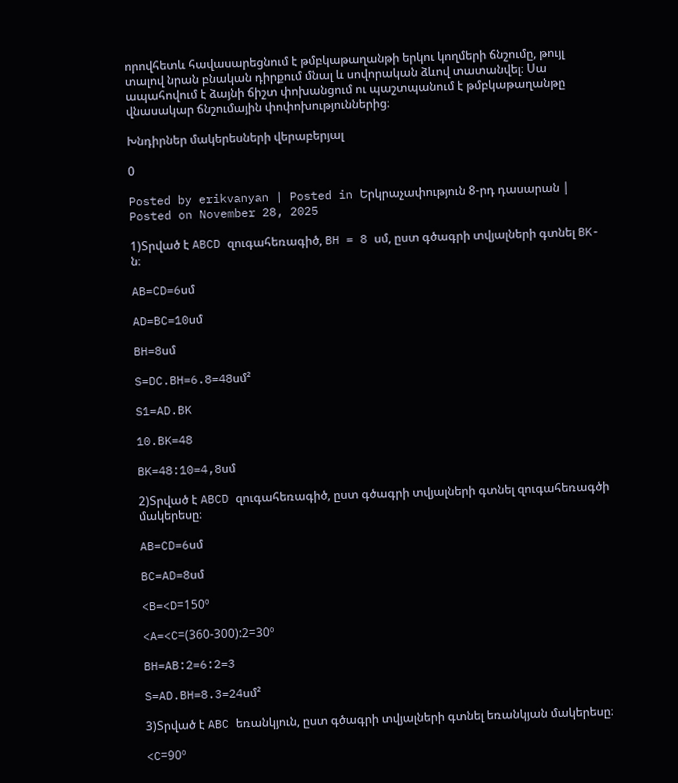որովհետև հավասարեցնում է թմբկաթաղանթի երկու կողմերի ճնշումը, թույլ տալով նրան բնական դիրքում մնալ և սովորական ձևով տատանվել։ Սա ապահովում է ձայնի ճիշտ փոխանցում ու պաշտպանում է թմբկաթաղանթը վնասակար ճնշումային փոփոխություններից։

Խնդիրներ մակերեսների վերաբերյալ

0

Posted by erikvanyan | Posted in Երկրաչափություն 8-րդ դասարան | Posted on November 28, 2025

1)Տրված է ABCD զուգահեռագիծ, BH = 8 սմ, ըստ գծագրի տվյալների գտնել BK-ն։

AB=CD=6սմ

AD=BC=10սմ

BH=8սմ

S=DC.BH=6.8=48սմ²

S1=AD.BK

10.BK=48

BK=48:10=4,8սմ

2)Տրված է ABCD զուգահեռագիծ, ըստ գծագրի տվյալների գտնել զուգահեռագծի մակերեսը։

AB=CD=6սմ

BC=AD=8սմ

<B=<D=150º

<A=<C=(360-300):2=30º

BH=AB:2=6:2=3

S=AD.BH=8.3=24սմ²

3)Տրված է ABC եռանկյուն, ըստ գծագրի տվյալների գտնել եռանկյան մակերեսը։

<C=90º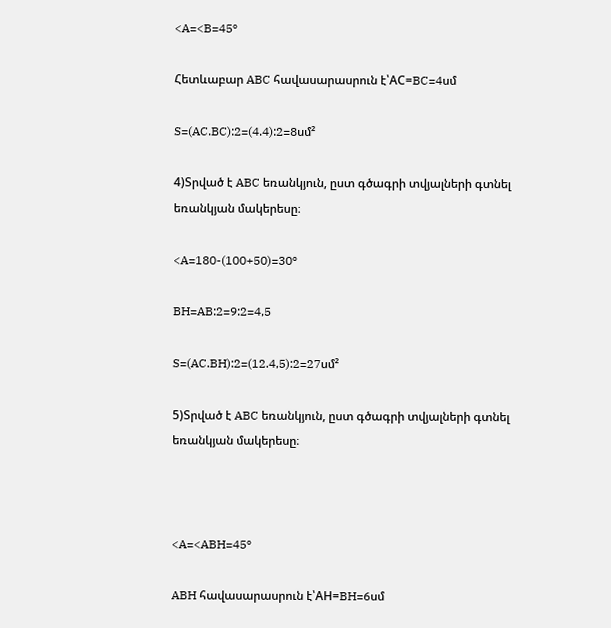<A=<B=45º

Հետևաբար ABC հավասարասրուն է՝AC=BC=4սմ

S=(AC.BC):2=(4.4):2=8սմ²

4)Տրված է ABC եռանկյուն, ըստ գծագրի տվյալների գտնել եռանկյան մակերեսը։

<A=180-(100+50)=30º

BH=AB:2=9:2=4,5

S=(AC.BH):2=(12.4,5):2=27սմ²

5)Տրված է ABC եռանկյուն, ըստ գծագրի տվյալների գտնել եռանկյան մակերեսը։



<A=<ABH=45º

ABH հավասարասրուն է՝AH=BH=6սմ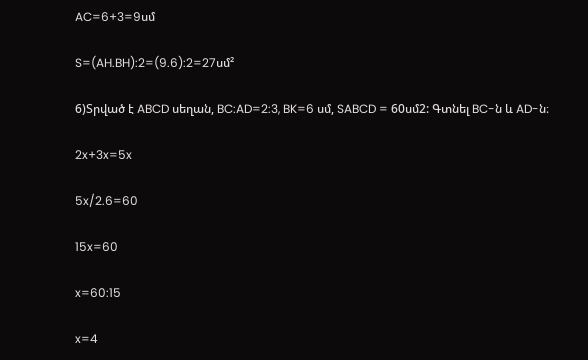AC=6+3=9սմ

S=(AH.BH):2=(9.6):2=27սմ²

6)Տրված է ABCD սեղան, BC:AD=2:3, BK=6 սմ, SABCD = 60սմ2: Գտնել BC-ն և AD-ն։

2x+3x=5x

5x/2.6=60

15x=60

x=60:15

x=4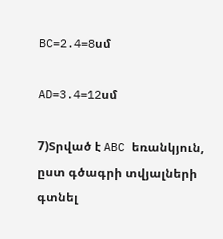BC=2.4=8սմ

AD=3.4=12սմ

7)Տրված է ABC եռանկյուն, ըստ գծագրի տվյալների գտնել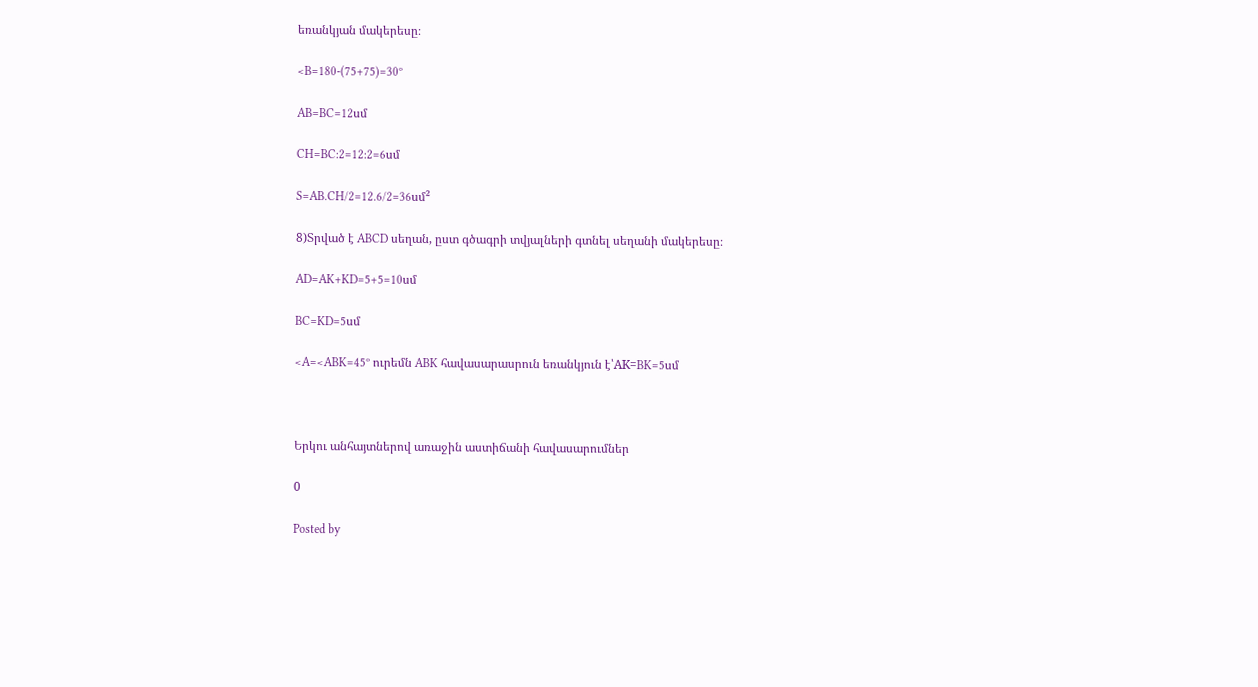եռանկյան մակերեսը։

<B=180-(75+75)=30º

AB=BC=12սմ

CH=BC:2=12:2=6սմ

S=AB.CH/2=12.6/2=36սմ²

8)Տրված է ABCD սեղան, ըստ գծագրի տվյալների գտնել սեղանի մակերեսը։

AD=AK+KD=5+5=10սմ

BC=KD=5սմ

<A=<ABK=45º ուրեմն ABK հավասարասրուն եռանկյուն է՝AK=BK=5սմ



Երկու անհայտներով առաջին աստիճանի հավասարումներ

0

Posted by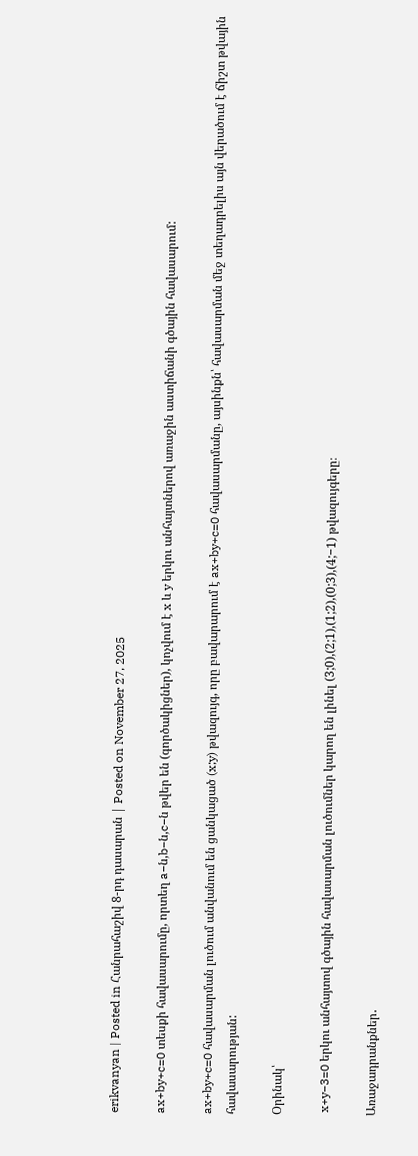erikvanyan | Posted in Հանրահաշիվ 8-րդ դասարան | Posted on November 27, 2025

ax+by+c=0 տեսքի հավասարումը, որտեղ a−ն,b−ն,c−ն թվեր են (գործակիցներ), կոչվում է x և y երկու անհայտներով առաջին աստիճանի գծային հավասարում:

ax+by+c=0 հավասարման լուծում անվանում են ցանկացած (x;y) թվազույգ, որը բավարարում է ax+by+c=0 հավասարմանը, այսինքն՝ հավասարման մեջ տեղադրելիս այն վերածում է ճիշտ թվային հավասարության:

Օրինակ՝

 x+y−3=0 երկու անհայտով գծային հավասարման լուծումներ կարող են լինել (3;0),(2;1),(1;2),(0;3),(4;−1) թվազույգերը։

Առաջադրանքներ․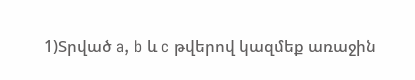1)Տրված a, b և c թվերով կազմեք առաջին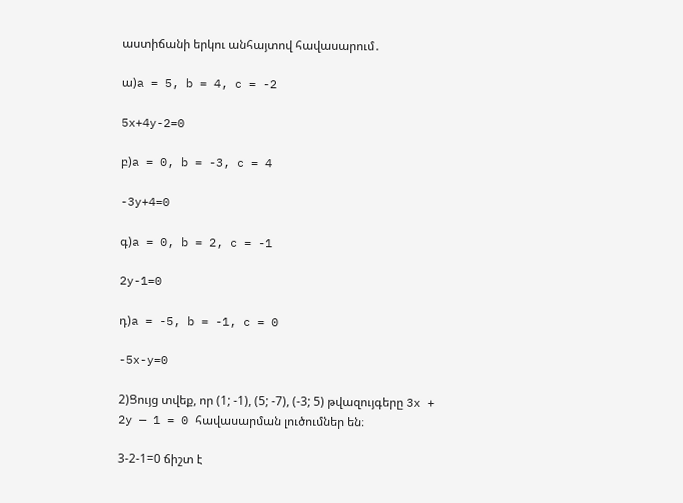աստիճանի երկու անհայտով հավասարում․

ա)a = 5, b = 4, c = -2

5x+4y-2=0

բ)a = 0, b = -3, c = 4

-3y+4=0

գ)a = 0, b = 2, c = -1

2y-1=0

դ)a = -5, b = -1, c = 0

-5x-y=0

2)Ցույց տվեք, որ (1; -1), (5; -7), (-3; 5) թվազույգերը 3x + 2y — 1 = 0 հավասարման լուծումներ են։

3-2-1=0 ճիշտ է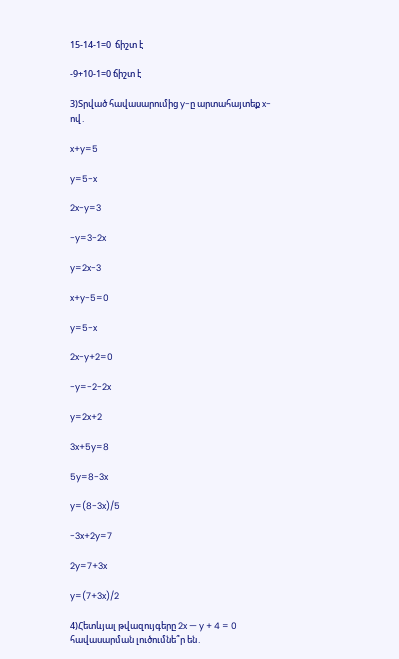15-14-1=0  ճիշտ է

-9+10-1=0 ճիշտ է

3)Տրված հավասարումից y-ը արտահայտեք x-ով․

x+y=5

y=5-x

2x-y=3

-y=3-2x

y=2x-3

x+y-5=0

y=5-x

2x-y+2=0

-y=-2-2x

y=2x+2

3x+5y=8

5y=8-3x

y=(8-3x)/5

-3x+2y=7

2y=7+3x

y=(7+3x)/2

4)Հետևյալ թվազույգերը 2x — y + 4 = 0 հավասարման լուծումնե՞ր են․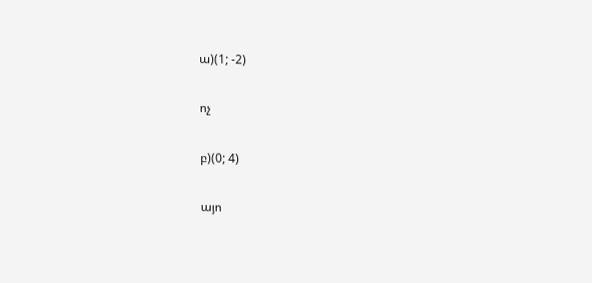ա)(1; -2)

ոչ

բ)(0; 4)

այո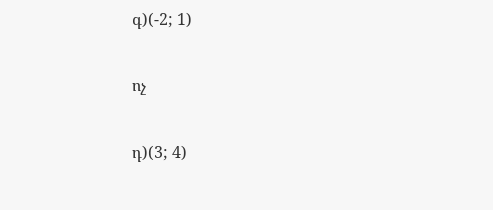գ)(-2; 1)

ոչ

դ)(3; 4)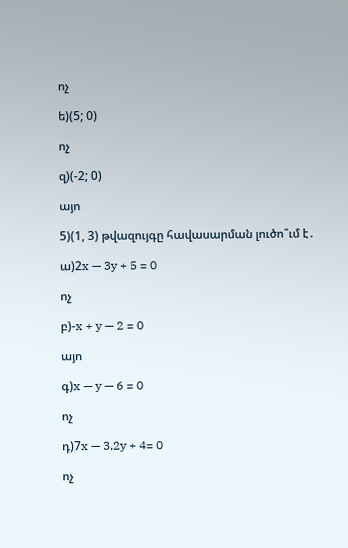ոչ

ե)(5; 0)

ոչ

զ)(-2; 0)

այո

5)(1, 3) թվազույգը հավասարման լուծո՞ւմ է․

ա)2x — 3y + 5 = 0

ոչ

բ)-x + y — 2 = 0

այո

գ)x — y — 6 = 0

ոչ

դ)7x — 3,2y + 4= 0

ոչ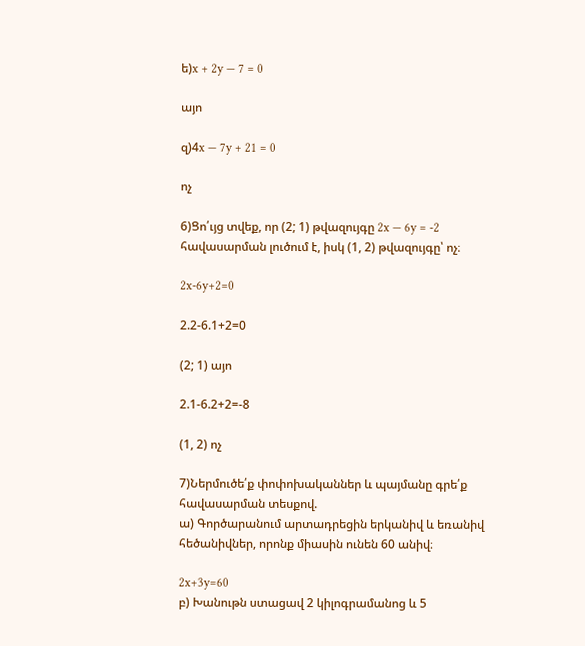ե)x + 2y — 7 = 0

այո

զ)4x — 7y + 21 = 0

ոչ

6)Ցո՛ւյց տվեք, որ (2; 1) թվազույգը 2x — 6y = -2 հավասարման լուծում է, իսկ (1, 2) թվազույգը՝ ոչ։

2x-6y+2=0

2.2-6.1+2=0

(2; 1) այո

2.1-6.2+2=-8

(1, 2) ոչ

7)Ներմուծե՛ք փոփոխականներ և պայմանը գրե՛ք հավասարման տեսքով.
ա) Գործարանում արտադրեցին երկանիվ և եռանիվ հեծանիվներ, որոնք միասին ունեն 60 անիվ։

2x+3y=60
բ) Խանութն ստացավ 2 կիլոգրամանոց և 5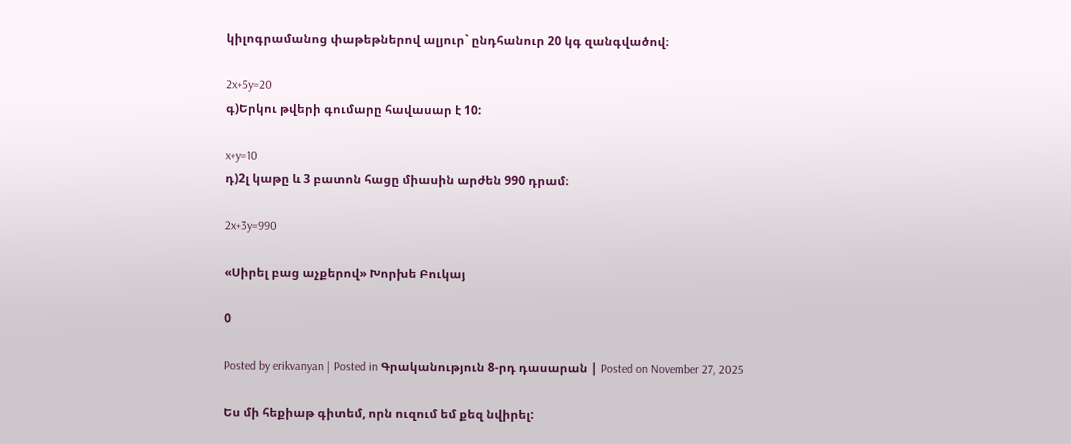կիլոգրամանոց փաթեթներով ալյուր` ընդհանուր 20 կգ զանգվածով։

2x+5y=20
գ)Երկու թվերի գումարը հավասար է 10:

x+y=10
դ)2լ կաթը և 3 բատոն հացը միասին արժեն 990 դրամ։

2x+3y=990

«Սիրել բաց աչքերով» Խորխե Բուկայ

0

Posted by erikvanyan | Posted in Գրականություն 8-րդ դասարան | Posted on November 27, 2025

Ես մի հեքիաթ գիտեմ, որն ուզում եմ քեզ նվիրել: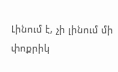Լինում է, չի լինում մի փոքրիկ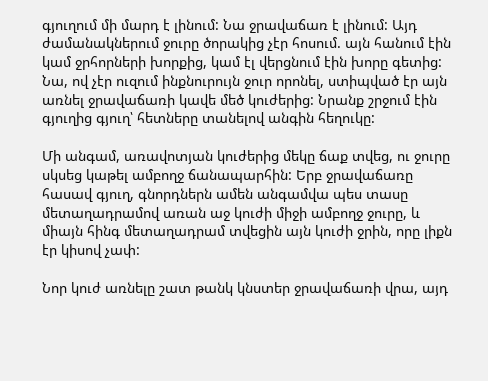գյուղում մի մարդ է լինում: Նա ջրավաճառ է լինում: Այդ ժամանակներում ջուրը ծորակից չէր հոսում. այն հանում էին կամ ջրհորների խորքից, կամ էլ վերցնում էին խորը գետից: Նա, ով չէր ուզում ինքնուրույն ջուր որոնել, ստիպված էր այն առնել ջրավաճառի կավե մեծ կուժերից: Նրանք շրջում էին գյուղից գյուղ՝ հետները տանելով անգին հեղուկը:

Մի անգամ, առավոտյան կուժերից մեկը ճաք տվեց, ու ջուրը սկսեց կաթել ամբողջ ճանապարհին: Երբ ջրավաճառը հասավ գյուղ, գնորդներն ամեն անգամվա պես տասը մետաղադրամով առան աջ կուժի միջի ամբողջ ջուրը, և միայն հինգ մետաղադրամ տվեցին այն կուժի ջրին, որը լիքն էր կիսով չափ:

Նոր կուժ առնելը շատ թանկ կնստեր ջրավաճառի վրա, այդ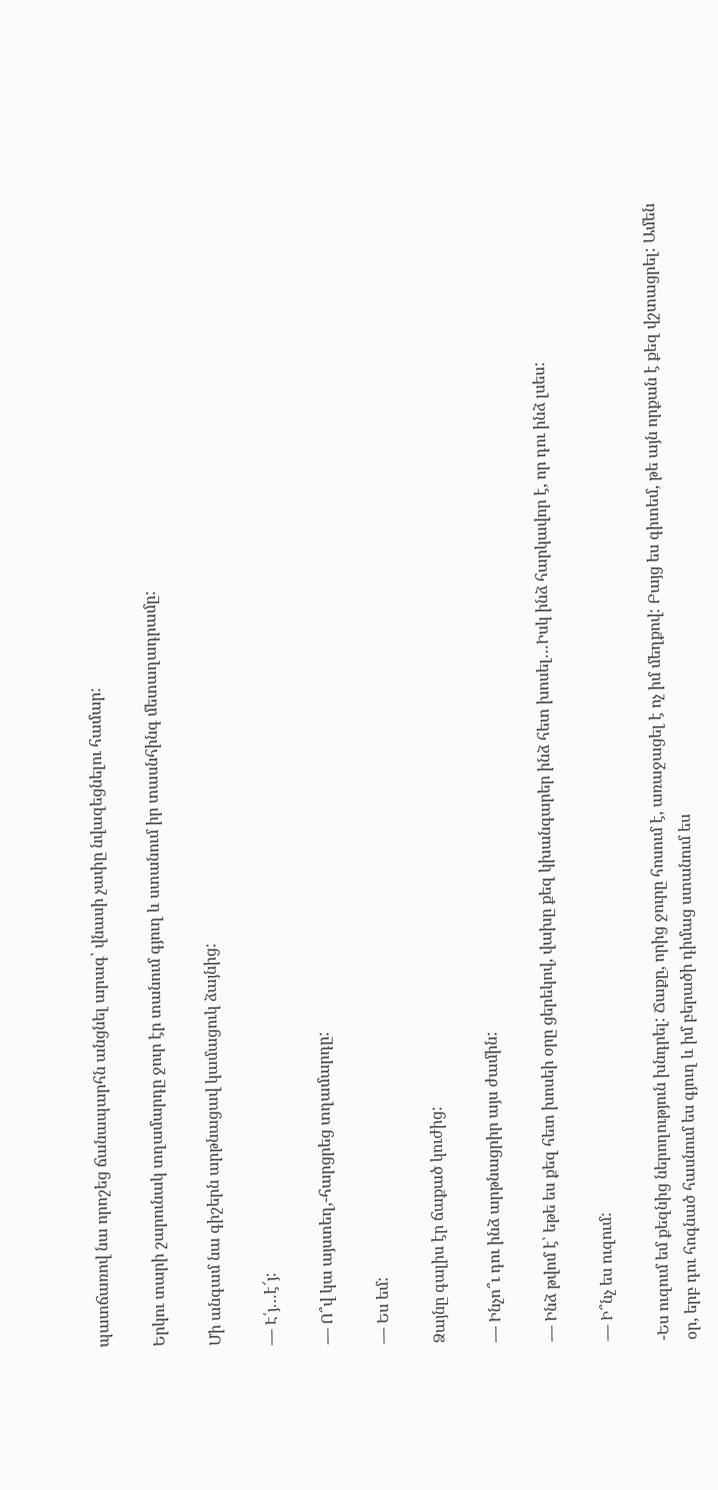պատճառով նա որոշեց ճանապարհն անցնել արագ՝ վնասի չափը նվազեցնելու համար:

Երկու տարի շարունակ տղամարդը ջուր էր տանում գյուղ և ստանում իր տասնհինգ մետաղադրամը:

Մի անգամ նա գիշերն արթնացավ կամացուկ ձայնից:

— Է՛յ…է՜յ:

— Ո՞վ կա այստեղ,-հարցրեց տղամարդը:

— Ես եմ:

Ձայնը գալիս էր ճաքած կուժից:

— Ինչո՞ւ դու ինձ արթնացրիր այս ժամին:

— Ինձ թվոմ է՝ եթե ես քեզ հետ խոսեի օրը ցերեկով, վախը քեզ կխանգարեր ինձ հետ խոսել…Իսկ ինձ հարկավոր է, որ դու ինձ լսես:

— Ի՞նչ ես ուզում:

-Ես ուզում եմ քեզնից ներողություն խնդրել: Ճաքը, որից ջուրը հոսում է, առաջացել է ոչ իմ մեղքով: Բայց ես գիտեմ, թե այն որքան է քեզ վշտացրել: Ամեն օր, երբ դու հոգնած հասնում ես գյուղ և իմ բերածի դիմաց ստանում ես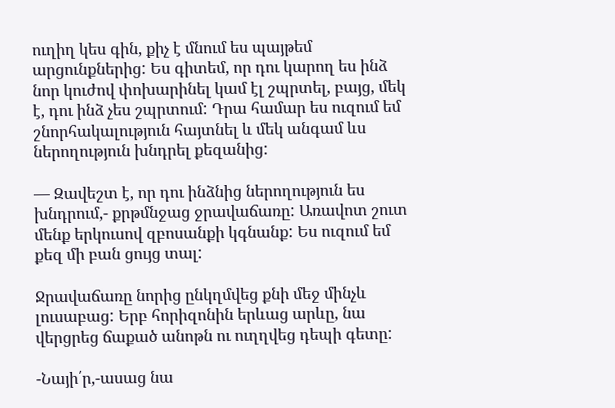ուղիղ կես գին, քիչ է մնում ես պայթեմ արցունքներից: Ես գիտեմ, որ դու կարող ես ինձ նոր կուժով փոխարինել կամ էլ շպրտել, բայց, մեկ է, դու ինձ չես շպրտում: Դրա համար ես ուզում եմ շնորհակալություն հայտնել և մեկ անգամ ևս ներողություն խնդրել քեզանից:

— Զավեշտ է, որ դու ինձնից ներողություն ես խնդրում,- քրթմնջաց ջրավաճառը: Առավոտ շուտ մենք երկուսով զբոսանքի կգնանք: Ես ուզում եմ քեզ մի բան ցույց տալ:

Ջրավաճառը նորից ընկղմվեց քնի մեջ մինչև լուսաբաց: Երբ հորիզոնին երևաց արևը, նա վերցրեց ճաքած անոթն ու ուղղվեց դեպի գետը:

-Նայի՛ր,-ասաց նա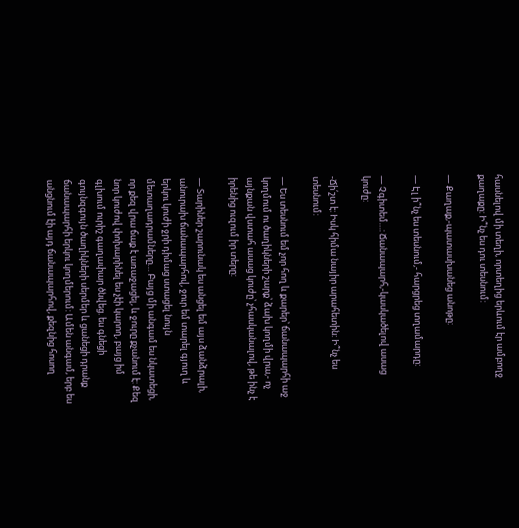հասնելով մի տեղի, որտեղից երևում էր ամբողջ քաղաքը: Ի՞նչ ես դու տեսնում:

— Քաղաք,-պատասխանեց անոթը:

— Էլ ի՞նչ ես տեսնում,- հարցրեց տղամարդը:

— Չգիտեմ…: Ճանապարհ,-կասկածելով ասաց կուժը:

-Ճի՛շտ է: Իսկ հիմա նայիր արահետին: Ի՞նչ ես տեսնում:

— Ես տեսնում եմ չոր հող և քարեր՝ ճանապարհի աջ կողմում ու ծաղիկների շարք՝ ձախ կողմի վրա,- ոչ այնքան վստահ ասաց կուժը՝ չհասկանալով, թե ինչ է իրենից ուզում իր տերը:

— Տարիներ շարունակ ես անցել եմ այս ձանձրալի, անուրախ ճանապարհով, ջուր եմ տարել գյուղ և երկու կուժի ջրի դիմաց ստացել նույն մետաղադրամները… Բայց մի անգամ ես նկատեցի, որ քեզ վրա ճաք է առաջացել, և ջուրը քչանում է: Քեզ նոր կուժով փոխարինել ես չէի կարող, բայց իմ գլխում ուրիշ գաղափար ծնվեց. ես գնեցի գույնզգույն ծաղիկների սերմեր և ցանեցի դրանք ճանապարհի երկու կողմերում: Ամեն անգամ, երբ ես անցնում էի այդ ճանապարհով, քեզնից հոսող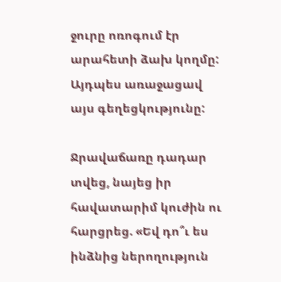ջուրը ոռոգում էր արահետի ձախ կողմը: Այդպես առաջացավ այս գեղեցկությունը:

Ջրավաճառը դադար տվեց, նայեց իր հավատարիմ կուժին ու հարցրեց. «Եվ դո՞ւ ես ինձնից ներողություն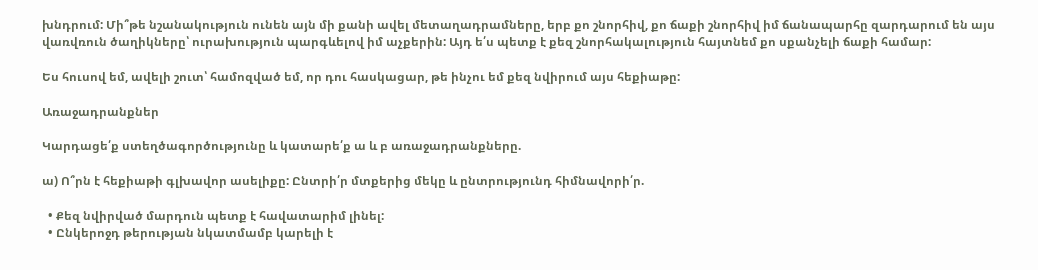խնդրում: Մի՞թե նշանակություն ունեն այն մի քանի ավել մետաղադրամները, երբ քո շնորհիվ, քո ճաքի շնորհիվ իմ ճանապարհը զարդարում են այս վառվռուն ծաղիկները՝ ուրախություն պարգևելով իմ աչքերին: Այդ ե՛ս պետք է քեզ շնորհակալություն հայտնեմ քո սքանչելի ճաքի համար:

Ես հուսով եմ, ավելի շուտ՝ համոզված եմ, որ դու հասկացար, թե ինչու եմ քեզ նվիրում այս հեքիաթը:

Առաջադրանքներ

Կարդացե՛ք ստեղծագործությունը և կատարե՛ք ա և բ առաջադրանքները.

ա) Ո՞րն է հեքիաթի գլխավոր ասելիքը: Ընտրի՛ր մտքերից մեկը և ընտրությունդ հիմնավորի՛ր.

  • Քեզ նվիրված մարդուն պետք է հավատարիմ լինել:
  • Ընկերոջդ թերության նկատմամբ կարելի է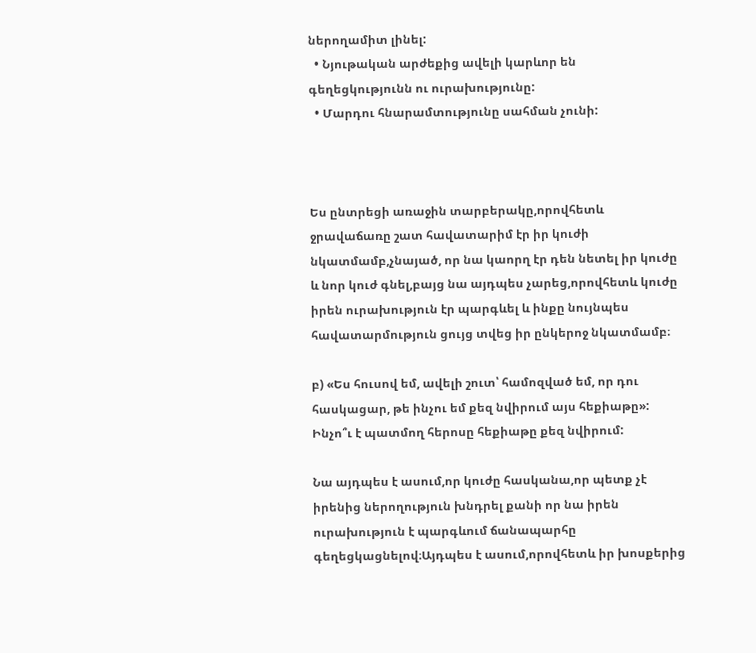ներողամիտ լինել:
  • Նյութական արժեքից ավելի կարևոր են գեղեցկությունն ու ուրախությունը:
  • Մարդու հնարամտությունը սահման չունի:



Ես ընտրեցի առաջին տարբերակը,որովհետև ջրավաճառը շատ հավատարիմ էր իր կուժի նկատմամբ,չնայած, որ նա կաորղ էր դեն նետել իր կուժը և նոր կուժ գնել,բայց նա այդպես չարեց,որովհետև կուժը իրեն ուրախություն էր պարգևել և ինքը նույնպես հավատարմություն ցույց տվեց իր ընկերոջ նկատմամբ։

բ) «Ես հուսով եմ, ավելի շուտ՝ համոզված եմ, որ դու հասկացար, թե ինչու եմ քեզ նվիրում այս հեքիաթը»: Ինչո՞ւ է պատմող հերոսը հեքիաթը քեզ նվիրում:

Նա այդպես է ասում,որ կուժը հասկանա,որ պետք չէ իրենից ներողություն խնդրել քանի որ նա իրեն ուրախություն է պարգևում ճանապարհը գեղեցկացնելով։Այդպես է ասում,որովհետև իր խոսքերից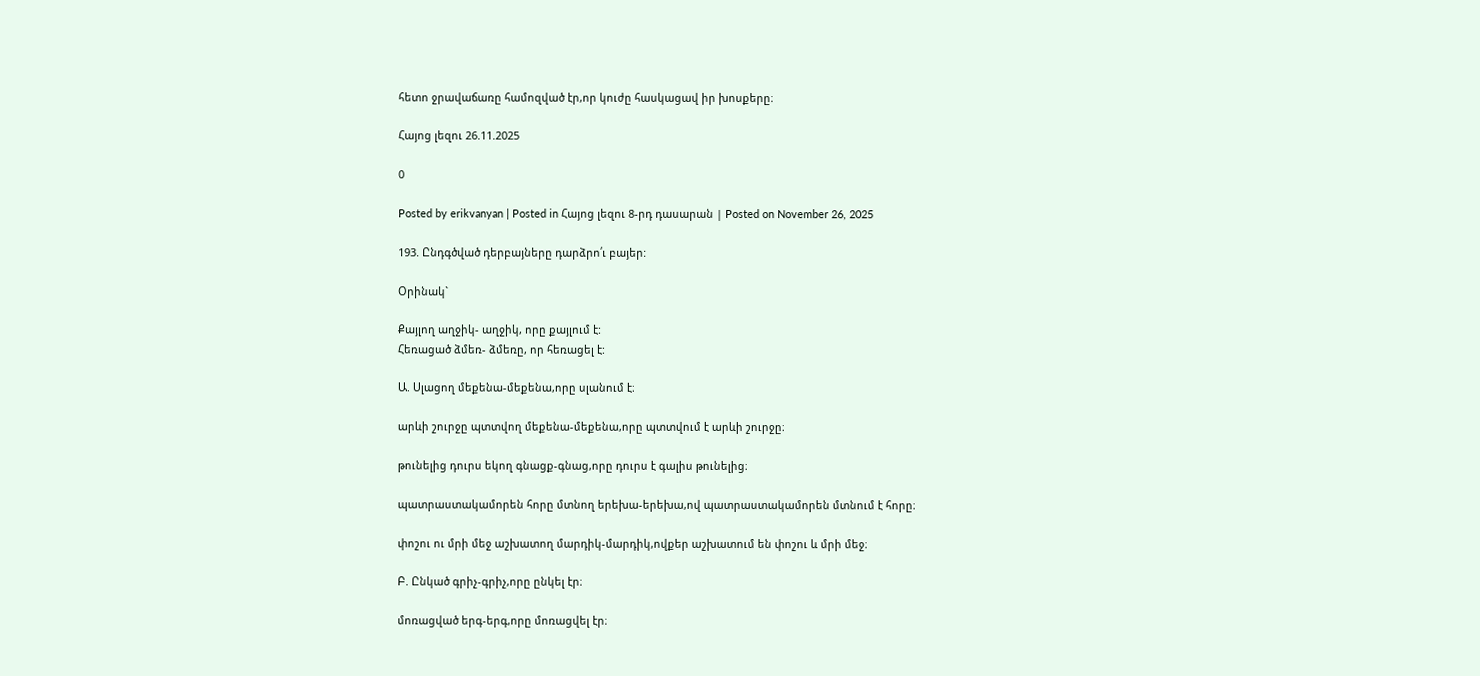հետո ջրավաճառը համոզված էր,որ կուժը հասկացավ իր խոսքերը։

Հայոց լեզու 26.11.2025

0

Posted by erikvanyan | Posted in Հայոց լեզու 8-րդ դասարան | Posted on November 26, 2025

193. Ընդգծված դերբայները դարձրո՛ւ բայեր:

Օրինակ`

Քայլող աղջիկ- աղջիկ, որը քայլում է:
Հեռացած ձմեռ- ձմեռը, որ հեռացել է:

Ա. Սլացող մեքենա-մեքենա,որը սլանում է։

արևի շուրջը պտտվող մեքենա-մեքենա,որը պտտվում է արևի շուրջը։

թունելից դուրս եկող գնացք-գնաց,որը դուրս է գալիս թունելից։

պատրաստակամորեն հորը մտնող երեխա-երեխա,ով պատրաստակամորեն մտնում է հորը։

փոշու ու մրի մեջ աշխատող մարդիկ-մարդիկ,ովքեր աշխատում են փոշու և մրի մեջ։

Բ. Ընկած գրիչ-գրիչ,որը ընկել էր։

մոռացված երգ-երգ,որը մոռացվել էր։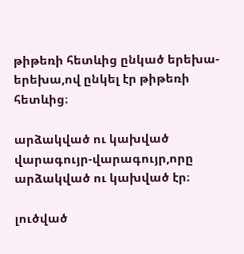թիթեռի հետևից ընկած երեխա-երեխա,ով ընկել էր թիթեռի հետևից։

արձակված ու կախված վարագույր-վարագույր,որը արձակված ու կախված էր։

լուծված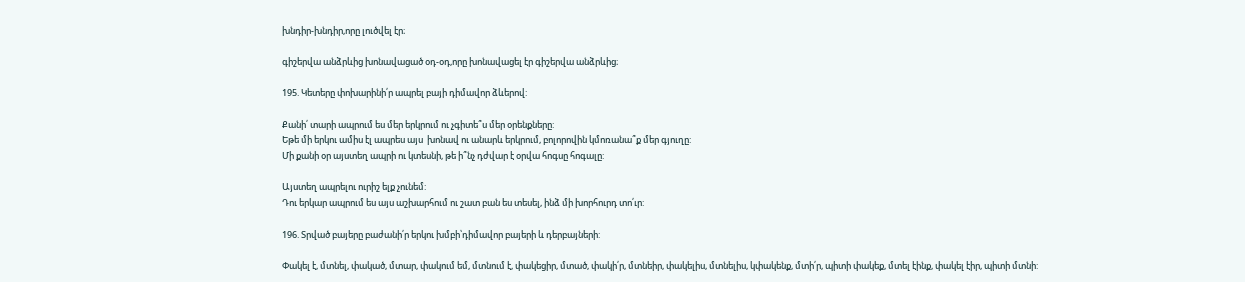խնդիր-խնդիր,որը լուծվել էր։

գիշերվա անձրևից խոնավացած օդ-օդ,որը խոնավացել էր գիշերվա անձրևից։

195. Կետերը փոխարինի՛ր ապրել բայի դիմավոր ձևերով:

Քանի՛ տարի ապրում ես մեր երկրում ու չգիտե՞ս մեր օրենքները:
Եթե մի երկու ամիս էլ ապրես այս  խոնավ ու անարև երկրում, բոլորովին կմոռանա՞ք մեր գյուղը:
Մի քանի օր այստեղ ապրի ու կտեսնի, թե ի՞նչ դժվար է օրվա հոգսը հոգալը:

Այստեղ ապրելու ուրիշ ելք չունեմ:
Դու երկար ապրում ես այս աշխարհում ու շատ բան ես տեսել, ինձ մի խորհուրդ տո՛ւր:

196. Տրված բայերը բաժանի՛ր երկու խմբի՝դիմավոր բայերի և դերբայների:

Փակել է, մտնել, փակած, մտար, փակում եմ, մտնում է, փակեցիր, մտած, փակի՛ր, մտնեիր, փակելիս, մտնելիս, կփակենք, մտի՛ր, պիտի փակեք, մտել էինք, փակել էիր, պիտի մտնի: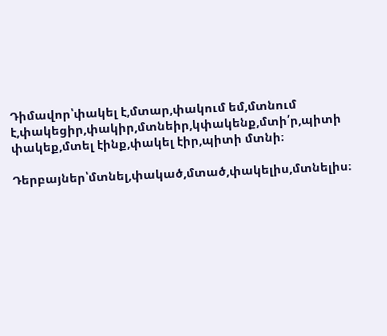Դիմավոր՝փակել է,մտար,փակում եմ,մտնում է,փակեցիր,փակիր,մտնեիր,կփակենք,մտի՛ր,պիտի փակեք,մտել էինք,փակել էիր,պիտի մտնի։

Դերբայներ՝մտնել,փակած,մտած,փակելիս,մտնելիս։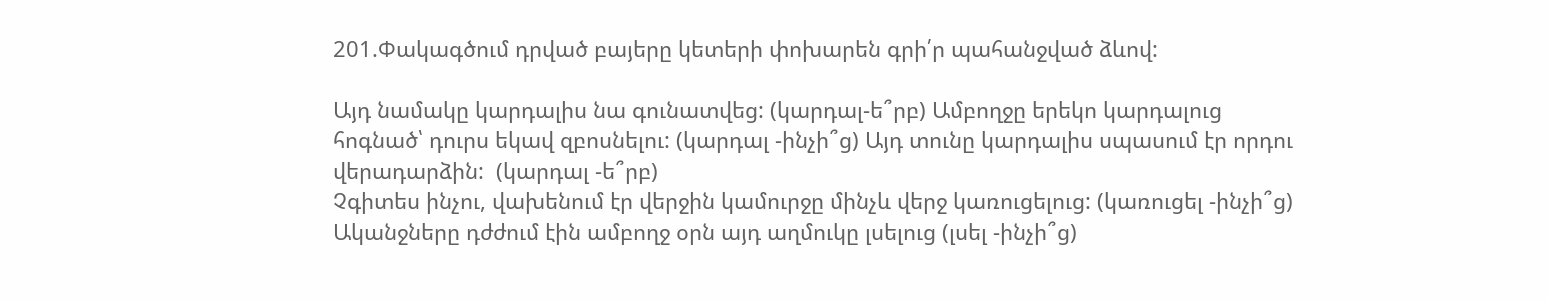201.Փակագծում դրված բայերը կետերի փոխարեն գրի՛ր պահանջված ձևով:

Այդ նամակը կարդալիս նա գունատվեց: (կարդալ-ե՞րբ) Ամբողջը երեկո կարդալուց հոգնած՝ դուրս եկավ զբոսնելու: (կարդալ -ինչի՞ց) Այդ տունը կարդալիս սպասում էր որդու վերադարձին:  (կարդալ -ե՞րբ)
Չգիտես ինչու, վախենում էր վերջին կամուրջը մինչև վերջ կառուցելուց: (կառուցել -ինչի՞ց)
Ականջները դժժում էին ամբողջ օրն այդ աղմուկը լսելուց (լսել -ինչի՞ց)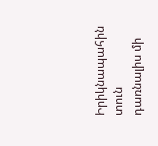Իրիկնապահին տուն դառնալիս մի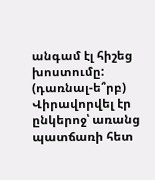անգամ էլ հիշեց խոստումը: (դառնալ-ե՞րբ)
Վիրավորվել էր ընկերոջ՝ առանց պատճառի հետ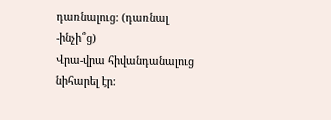դառնալուց: (դառնալ -ինչի՞ց)
Վրա-վրա հիվանդանալուց նիհարել էր: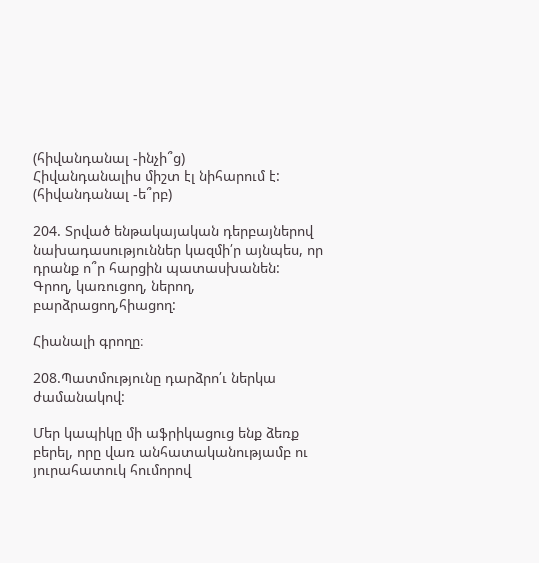(հիվանդանալ -ինչի՞ց)
Հիվանդանալիս միշտ էլ նիհարում է:  (հիվանդանալ -ե՞րբ)

204. Տրված ենթակայական դերբայներով նախադասություններ կազմի՛ր այնպես, որ դրանք ո՞ր հարցին պատասխանեն:
Գրող, կառուցող, ներող, բարձրացող,հիացող:

Հիանալի գրողը։

208.Պատմությունը դարձրո՛ւ ներկա ժամանակով:

Մեր կապիկը մի աֆրիկացուց ենք ձեռք բերել, որը վառ անհատականությամբ ու յուրահատուկ հումորով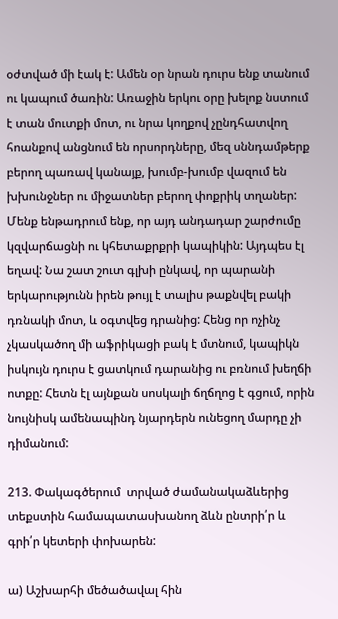օժտված մի էակ է: Ամեն օր նրան դուրս ենք տանում ու կապում ծառին: Առաջին երկու օրը խելոք նստում է տան մուտքի մոտ, ու նրա կողքով չընդհատվող հոանքով անցնում են որսորդները, մեզ սննդամթերք բերող պառավ կանայք, խումբ-խումբ վազում են խխունջներ ու միջատներ բերող փոքրիկ տղաներ: Մենք ենթադրում ենք, որ այդ անդադար շարժումը կզվարճացնի ու կհետաքրքրի կապիկին: Այդպես էլ եղավ: Նա շատ շուտ գլխի ընկավ, որ պարանի երկարությունն իրեն թույլ է տալիս թաքնվել բակի դռնակի մոտ, և օգտվեց դրանից: Հենց որ ոչինչ չկասկածող մի աֆրիկացի բակ է մտնում, կապիկն իսկույն դուրս է ցատկում դարանից ու բռնում խեղճի ոտքը: Հետն էլ այնքան սոսկալի ճղճղոց է գցում, որին նույնիսկ ամենապինդ նյարդերն ունեցող մարդը չի դիմանում:

213. Փակագծերում  տրված ժամանակաձևերից տեքստին համապատասխանող ձևն ընտրի՛ր և գրի՛ր կետերի փոխարեն:

ա) Աշխարհի մեծածավալ հին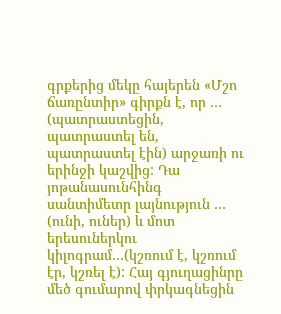գրքերից մեկը հայերեն «Մշո ճառընտիր» գիրքն է, որ … (պատրաստեցին, պատրաստել են, պատրաստել էին) արջառի ու երինջի կաշվից: Դա յոթանասունհինգ սանտիմետր լայնություն … (ունի, ուներ) և մոտ երեսուներկու կիլոգրամ…(կշռում է, կշռում էր, կշռել է): Հայ գյուղացինրը մեծ գումարով փրկագնեցին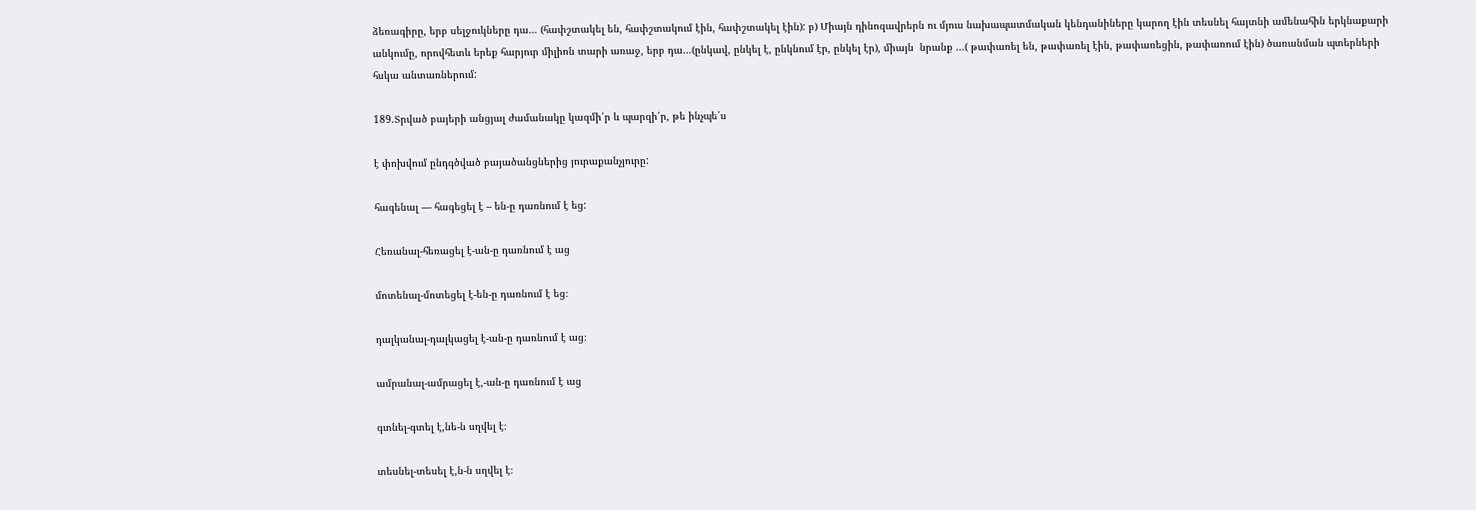ձեռագիրը, երբ սելջուկները դա… (հափշտակել են, հափշտակում էին, հափշտակել էին): բ) Միայն դինոզավրերն ու մյուս նախապատմական կենդանիները կարող էին տեսնել հայտնի ամենահին երկնաքարի անկումը, որովհետև երեք հարյուր միլիոն տարի առաջ, երբ դա…(ընկավ, ընկել է, ընկնում էր, ընկել էր), միայն  նրանք …( թափառել են, թափառել էին, թափառեցին, թափառում էին) ծառանման պտերների հսկա անտառներում:

189.Տրված բայերի անցյալ ժամանակը կազմի՛ր և պարզի՛ր, թե ինչպե՛ս

է փոխվում ընդգծված բայածանցներից յուրաքանչյուրը:

հագենալ — հագեցել է – են-ը դառնում է եց:

Հեռանալ-հեռացել է-ան-ը դառնում է աց

մոտենալ-մոտեցել է-են-ը դառնում է եց։

դալկանալ-դալկացել է-ան-ը դառնում է աց։

ամրանալ-ամրացել է,-ան-ը դառնում է աց

գտնել-գտել է,նե-ն սղվել է։

տեսնել-տեսել է,ն-ն սղվել է։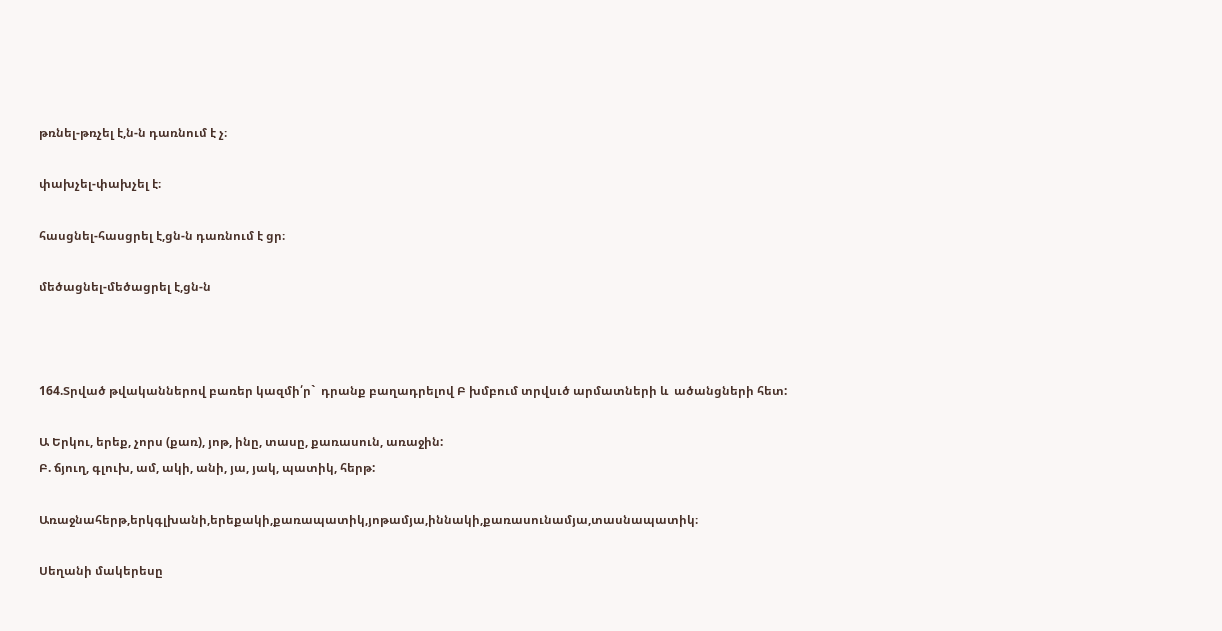թռնել-թռչել է,ն-ն դառնում է չ։

փախչել-փախչել է։

հասցնել-հասցրել է,ցն-ն դառնում է ցր։

մեծացնել-մեծացրել է,ցն-ն



164.Տրված թվականներով բառեր կազմի՛ր`  դրանք բաղադրելով Բ խմբում տրվսւծ արմատների և  ածանցների հետ:

Ա Երկու, երեք, չորս (քառ), յոթ, ինը, տասը, քառասուն, առաջին:
Բ. ճյուղ, գլուխ, ամ, ակի, անի, յա, յակ, պատիկ, հերթ:

Առաջնահերթ,երկգլխանի,երեքակի,քառապատիկ,յոթամյա,իննակի,քառասունամյա,տասնապատիկ։

Սեղանի մակերեսը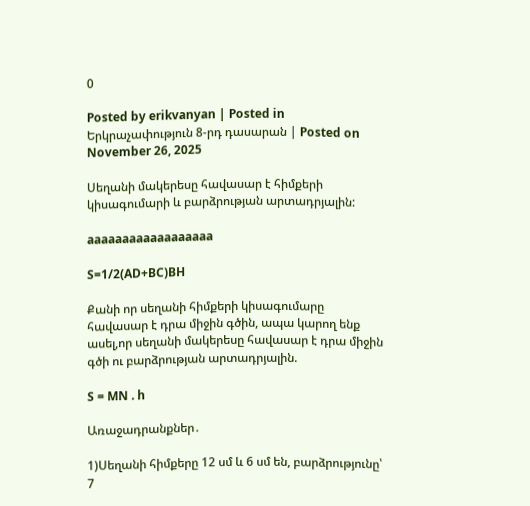0

Posted by erikvanyan | Posted in Երկրաչափություն 8-րդ դասարան | Posted on November 26, 2025

Սեղանի մակերեսը հավասար է հիմքերի կիսագումարի և բարձրության արտադրյալին:

aaaaaaaaaaaaaaaaaa

S=1/2(AD+BC)BH

Քանի որ սեղանի հիմքերի կիսագումարը հավասար է դրա միջին գծին, ապա կարող ենք ասել,որ սեղանի մակերեսը հավասար է դրա միջին գծի ու բարձրության արտադրյալին.

S = MN . h

Առաջադրանքներ․

1)Սեղանի հիմքերը 12 սմ և 6 սմ են, բարձրությունը՝ 7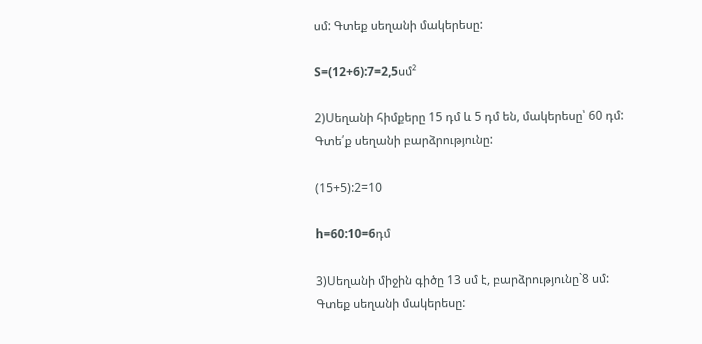սմ: Գտեք սեղանի մակերեսը:

S=(12+6):7=2,5սմ²

2)Սեղանի հիմքերը 15 դմ և 5 դմ են, մակերեսը՝ 60 դմ: Գտե՛ք սեղանի բարձրությունը:

(15+5):2=10

h=60:10=6դմ

3)Սեղանի միջին գիծը 13 սմ է, բարձրությունը`8 սմ: Գտեք սեղանի մակերեսը: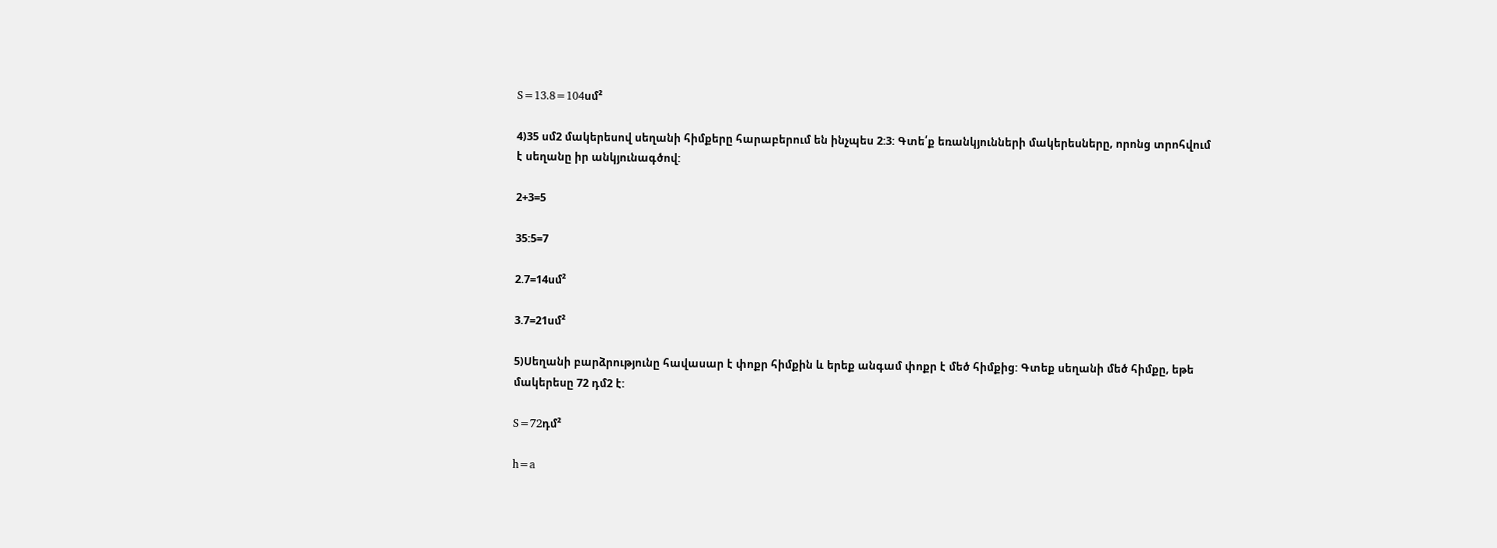S=13.8=104սմ²

4)35 սմ2 մակերեսով սեղանի հիմքերը հարաբերում են ինչպես 2:3: Գտե՛ք եռանկյունների մակերեսները, որոնց տրոհվում է սեղանը իր անկյունագծով:

2+3=5

35:5=7

2.7=14սմ²

3.7=21սմ²

5)Սեղանի բարձրությունը հավասար է փոքր հիմքին և երեք անգամ փոքր է մեծ հիմքից: Գտեք սեղանի մեծ հիմքը, եթե մակերեսը 72 դմ2 է:

S=72դմ²

h=a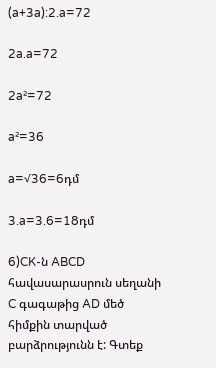(a+3a):2.a=72

2a.a=72

2a²=72

a²=36

a=√36=6դմ

3.a=3.6=18դմ

6)CK-ն ABCD հավասարասրուն սեղանի C գագաթից AD մեծ հիմքին տարված բարձրությունն է: Գտեք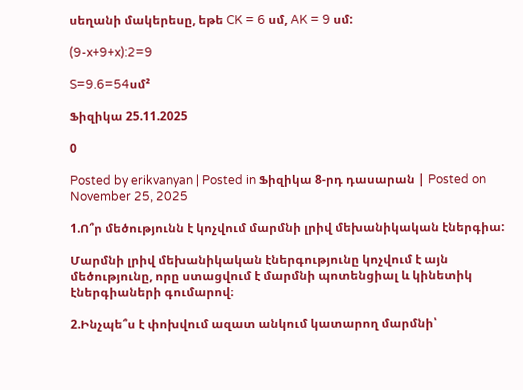սեղանի մակերեսը, եթե CK = 6 սմ, AK = 9 սմ:

(9-x+9+x):2=9

S=9.6=54սմ²

Ֆիզիկա 25.11.2025

0

Posted by erikvanyan | Posted in Ֆիզիկա 8-րդ դասարան | Posted on November 25, 2025

1.Ո՞ր մեծությունն է կոչվում մարմնի լրիվ մեխանիկական էներգիա:

Մարմնի լրիվ մեխանիկական էներգությունը կոչվում է այն մեծությունը, որը ստացվում է մարմնի պոտենցիալ և կինետիկ էներգիաների գումարով։

2.Ինչպե՞ս է փոխվում ազատ անկում կատարող մարմնի՝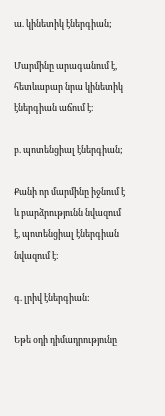ա. կինետիկ էներգիան;

Մարմինը արագանում է, հետևաբար նրա կինետիկ էներգիան աճում է։

բ. պոտենցիալ էներգիան;

Քանի որ մարմինը իջնում է և բարձրությունն նվազում է, պոտենցիալ էներգիան նվազում է։

գ. լրիվ էներգիան:

Եթե օդի դիմադրությունը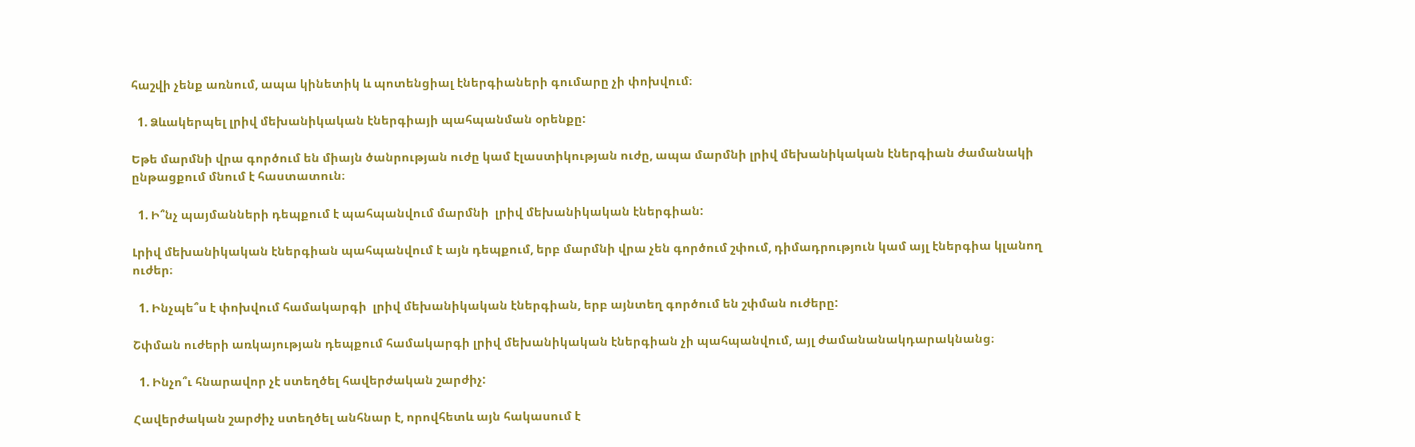հաշվի չենք առնում, ապա կինետիկ և պոտենցիալ էներգիաների գումարը չի փոխվում։

  1. Ձևակերպել լրիվ մեխանիկական էներգիայի պահպանման օրենքը:

Եթե մարմնի վրա գործում են միայն ծանրության ուժը կամ էլաստիկության ուժը, ապա մարմնի լրիվ մեխանիկական էներգիան ժամանակի ընթացքում մնում է հաստատուն։

  1. Ի՞նչ պայմանների դեպքում է պահպանվում մարմնի  լրիվ մեխանիկական էներգիան:

Լրիվ մեխանիկական էներգիան պահպանվում է այն դեպքում, երբ մարմնի վրա չեն գործում շփում, դիմադրություն կամ այլ էներգիա կլանող ուժեր։

  1. Ինչպե՞ս է փոխվում համակարգի  լրիվ մեխանիկական էներգիան, երբ այնտեղ գործում են շփման ուժերը:

Շփման ուժերի առկայության դեպքում համակարգի լրիվ մեխանիկական էներգիան չի պահպանվում, այլ ժամանանակդարակնանց։

  1. Ինչո՞ւ հնարավոր չէ ստեղծել հավերժական շարժիչ:

Հավերժական շարժիչ ստեղծել անհնար է, որովհետև այն հակասում է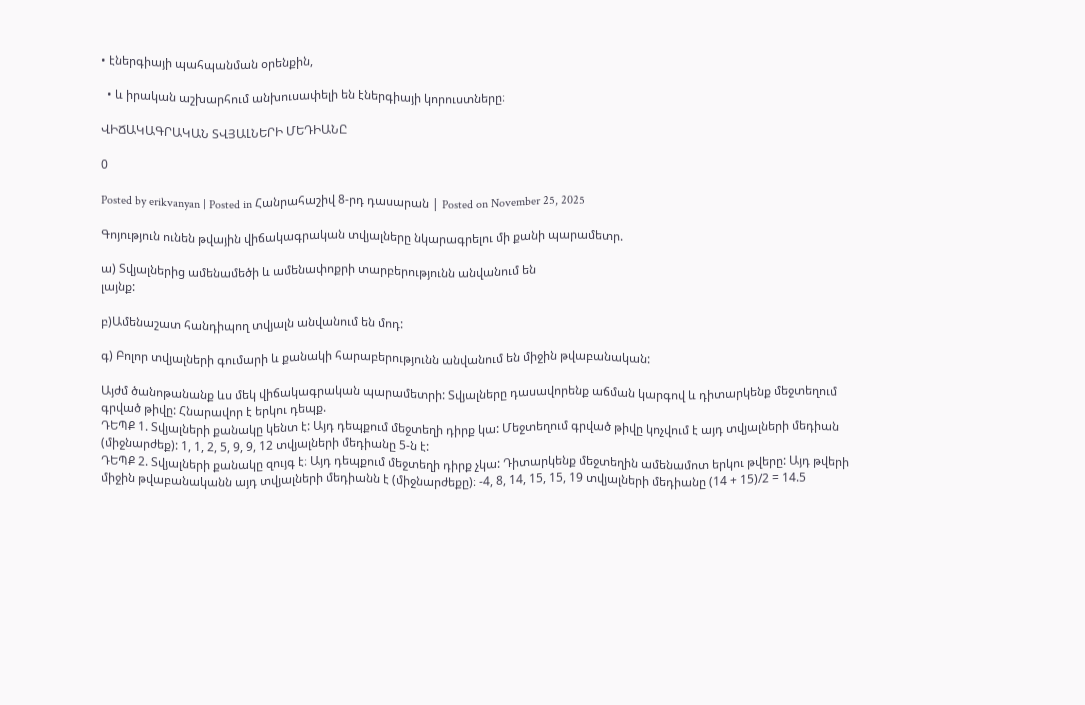• էներգիայի պահպանման օրենքին,

  • և իրական աշխարհում անխուսափելի են էներգիայի կորուստները։

ՎԻՃԱԿԱԳՐԱԿԱՆ ՏՎՅԱԼՆԵՐԻ ՄԵԴԻԱՆԸ

0

Posted by erikvanyan | Posted in Հանրահաշիվ 8-րդ դասարան | Posted on November 25, 2025

Գոյություն ունեն թվային վիճակագրական տվյալները նկարագրելու մի քանի պարամետր.

ա) Տվյալներից ամենամեծի և ամենափոքրի տարբերությունն անվանում են
լայնք:

բ)Ամենաշատ հանդիպող տվյալն անվանում են մոդ:

գ) Բոլոր տվյալների գումարի և քանակի հարաբերությունն անվանում են միջին թվաբանական:

Այժմ ծանոթանանք ևս մեկ վիճակագրական պարամետրի: Տվյալները դասավորենք աճման կարգով և դիտարկենք մեջտեղում գրված թիվը: Հնարավոր է երկու դեպք.
ԴԵՊՔ 1. Տվյալների քանակը կենտ է: Այդ դեպքում մեջտեղի դիրք կա: Մեջտեղում գրված թիվը կոչվում է այդ տվյալների մեդիան (միջնարժեք): 1, 1, 2, 5, 9, 9, 12 տվյալների մեդիանը 5-ն է:
ԴԵՊՔ 2. Տվյալների քանակը զույգ է։ Այդ դեպքում մեջտեղի դիրք չկա: Դիտարկենք մեջտեղին ամենամոտ երկու թվերը: Այդ թվերի միջին թվաբանականն այդ տվյալների մեդիանն է (միջնարժեքը)։ -4, 8, 14, 15, 15, 19 տվյալների մեդիանը (14 + 15)/2 = 14.5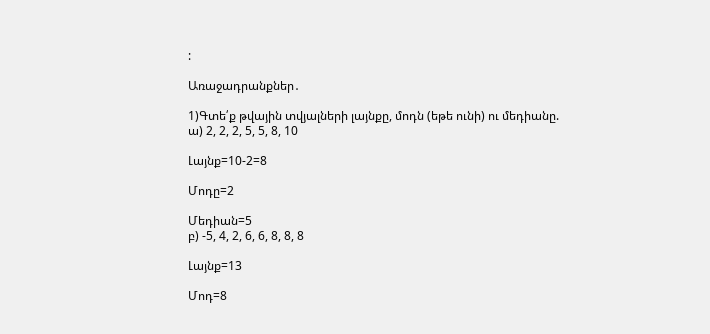:

Առաջադրանքներ․

1)Գտե՛ք թվային տվյալների լայնքը, մոդն (եթե ունի) ու մեդիանը.
ա) 2, 2, 2, 5, 5, 8, 10

Լայնք=10-2=8

Մոդը=2

Մեդիան=5
բ) -5, 4, 2, 6, 6, 8, 8, 8

Լայնք=13

Մոդ=8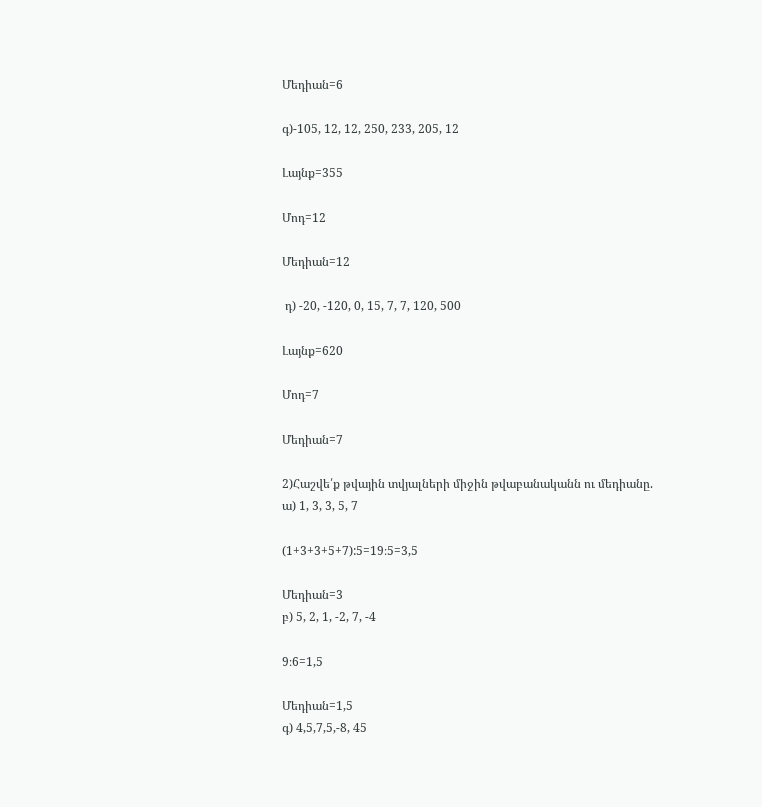Մեդիան=6

գ)-105, 12, 12, 250, 233, 205, 12

Լայնք=355

Մոդ=12

Մեդիան=12

 դ) -20, -120, 0, 15, 7, 7, 120, 500

Լայնք=620

Մոդ=7

Մեդիան=7

2)Հաշվե՛ք թվային տվյալների միջին թվաբանականն ու մեդիանը.
ա) 1, 3, 3, 5, 7

(1+3+3+5+7):5=19։5=3,5

Մեդիան=3
բ) 5, 2, 1, -2, 7, -4

9։6=1,5

Մեդիան=1,5
գ) 4,5,7,5,-8, 45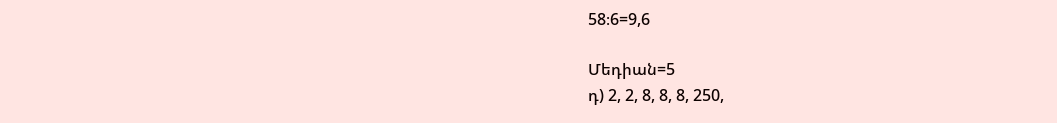58։6=9,6

Մեդիան=5
դ) 2, 2, 8, 8, 8, 250,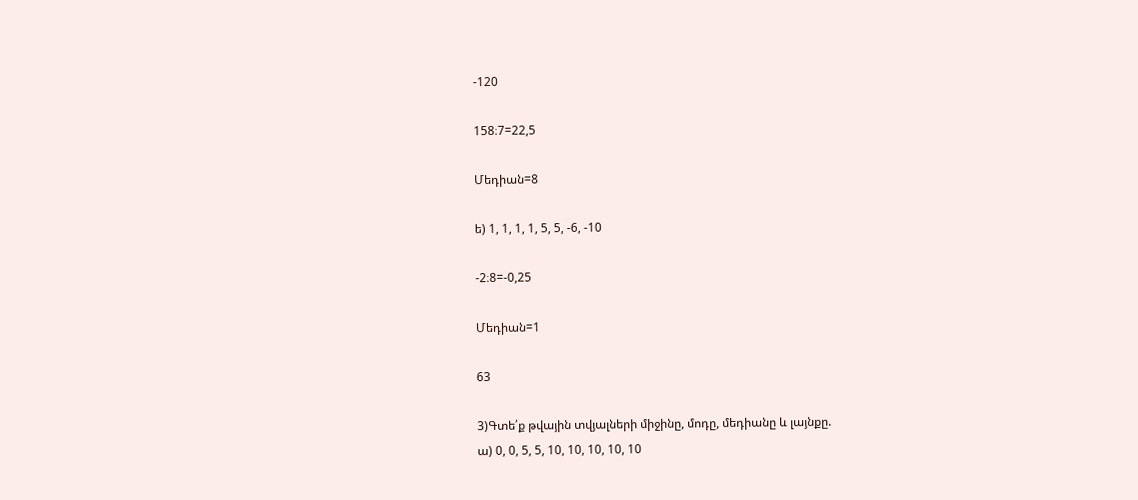-120

158։7=22,5

Մեդիան=8

ե) 1, 1, 1, 1, 5, 5, -6, -10

-2։8=-0,25

Մեդիան=1

63

3)Գտե՛ք թվային տվյալների միջինը, մոդը, մեդիանը և լայնքը.
ա) 0, 0, 5, 5, 10, 10, 10, 10, 10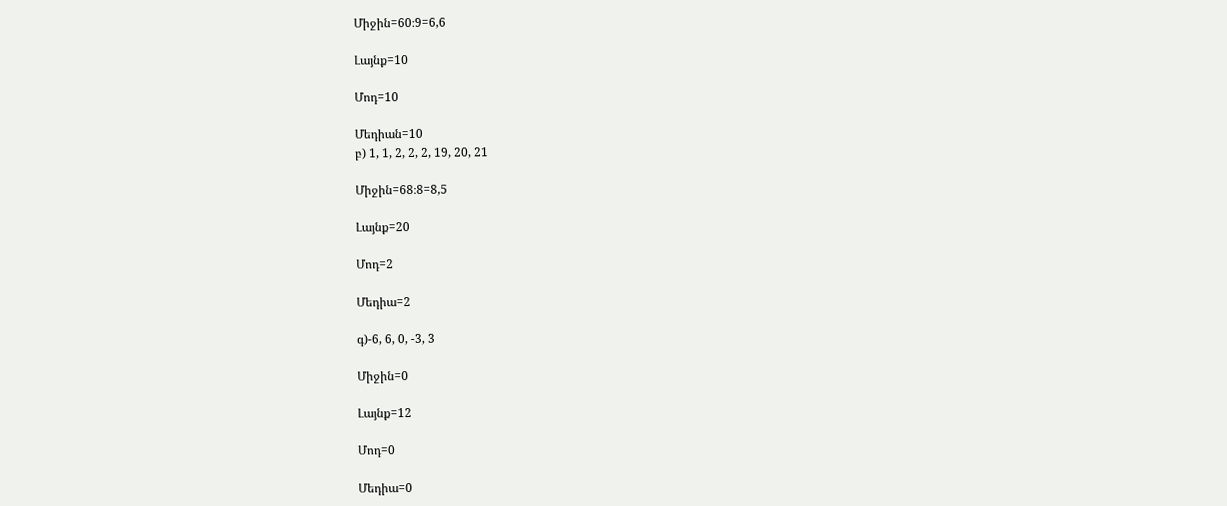Միջին=60։9=6,6

Լայնք=10

Մոդ=10

Մեդիան=10
բ) 1, 1, 2, 2, 2, 19, 20, 21

Միջին=68։8=8,5

Լայնք=20

Մոդ=2

Մեդիա=2

գ)-6, 6, 0, -3, 3

Միջին=0

Լայնք=12

Մոդ=0

Մեդիա=0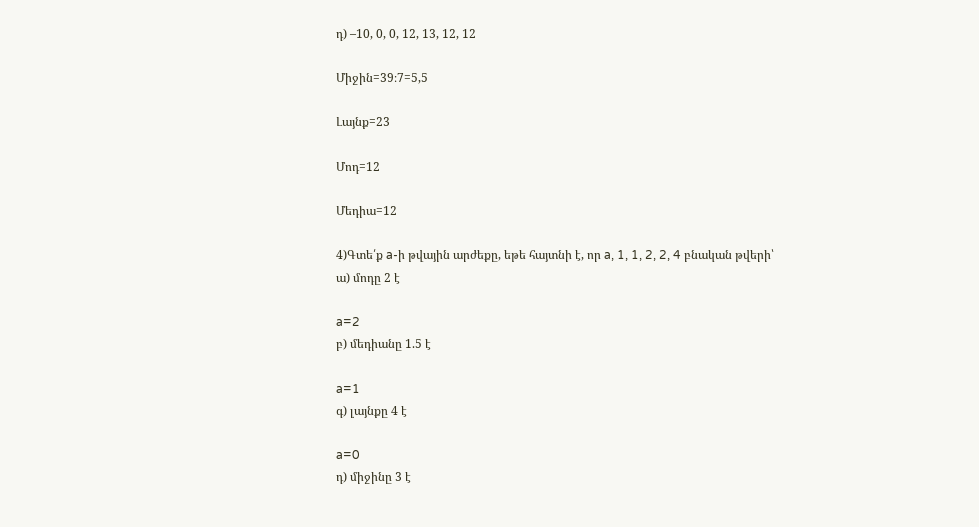դ) –10, 0, 0, 12, 13, 12, 12

Միջին=39։7=5,5

Լայնք=23

Մոդ=12

Մեդիա=12

4)Գտե՛ք a-ի թվային արժեքը, եթե հայտնի է, որ a, 1, 1, 2, 2, 4 բնական թվերի՝
ա) մոդը 2 է

a=2
բ) մեդիանը 1.5 է

a=1
գ) լայնքը 4 է

a=0
դ) միջինը 3 է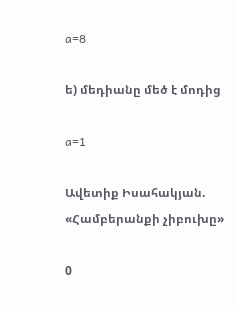a=8

ե) մեդիանը մեծ է մոդից

a=1

Ավետիք Իսահակյան. «Համբերանքի չիբուխը»

0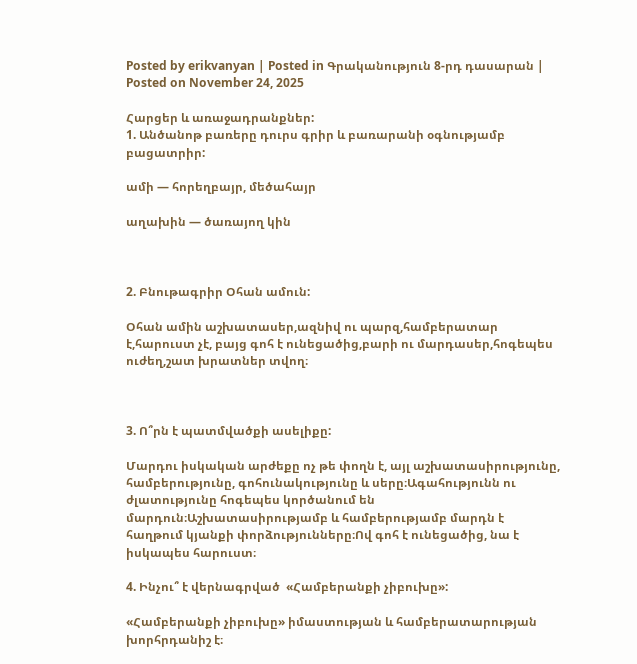Posted by erikvanyan | Posted in Գրականություն 8-րդ դասարան | Posted on November 24, 2025

Հարցեր և առաջադրանքներ:
1. Անծանոթ բառերը դուրս գրիր և բառարանի օգնությամբ բացատրիր:

ամի — հորեղբայր, մեծահայր

աղախին — ծառայող կին



2. Բնութագրիր Օհան ամուն:

Օհան ամին աշխատասեր,ազնիվ ու պարզ,համբերատար է,հարուստ չէ, բայց գոհ է ունեցածից,բարի ու մարդասեր,հոգեպես ուժեղ,շատ խրատներ տվող։



3. Ո՞րն է պատմվածքի ասելիքը:

Մարդու իսկական արժեքը ոչ թե փողն է, այլ աշխատասիրությունը, համբերությունը, գոհունակությունը և սերը։Ագահությունն ու ժլատությունը հոգեպես կործանում են մարդուն։Աշխատասիրությամբ և համբերությամբ մարդն է հաղթում կյանքի փորձությունները։Ով գոհ է ունեցածից, նա է իսկապես հարուստ։

4. Ինչու՞ է վերնագրված  «Համբերանքի չիբուխը»:

«Համբերանքի չիբուխը» իմաստության և համբերատարության խորհրդանիշ է։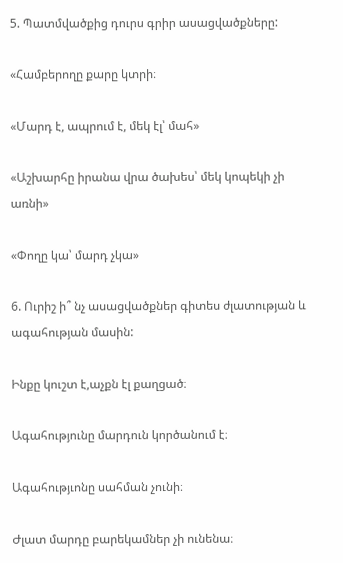5. Պատմվածքից դուրս գրիր ասացվածքները:

«Համբերողը քարը կտրի։

«Մարդ է, ապրում է, մեկ էլ՝ մահ»

«Աշխարհը իրանա վրա ծախես՝ մեկ կոպեկի չի առնի»

«Փողը կա՝ մարդ չկա»

6. Ուրիշ ի՞ նչ ասացվածքներ գիտես ժլատության և ագահության մասին:

Ինքը կուշտ է,աչքն էլ քաղցած։

Ագահությունը մարդուն կործանում է։

Ագահությւոնը սահման չունի։

Ժլատ մարդը բարեկամներ չի ունենա։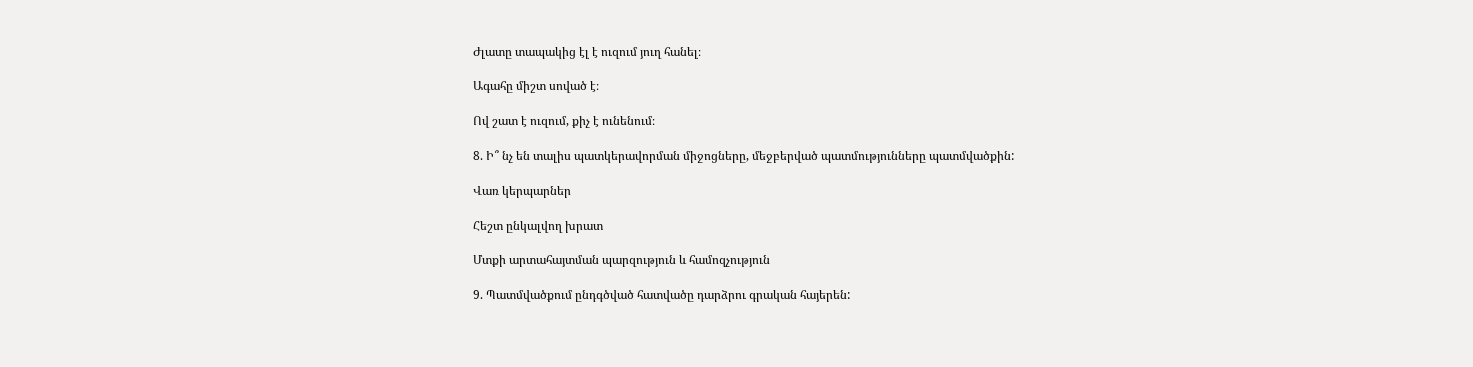Ժլատը տապակից էլ է ուզում յուղ հանել։

Ագահը միշտ սոված է։

Ով շատ է ուզում, քիչ է ունենում։

8. Ի՞ նչ են տալիս պատկերավորման միջոցները, մեջբերված պատմությունները պատմվածքին:

Վառ կերպարներ

Հեշտ ընկալվող խրատ

Մտքի արտահայտման պարզություն և համոզչություն

9. Պատմվածքում ընդգծված հատվածը դարձրու գրական հայերեն: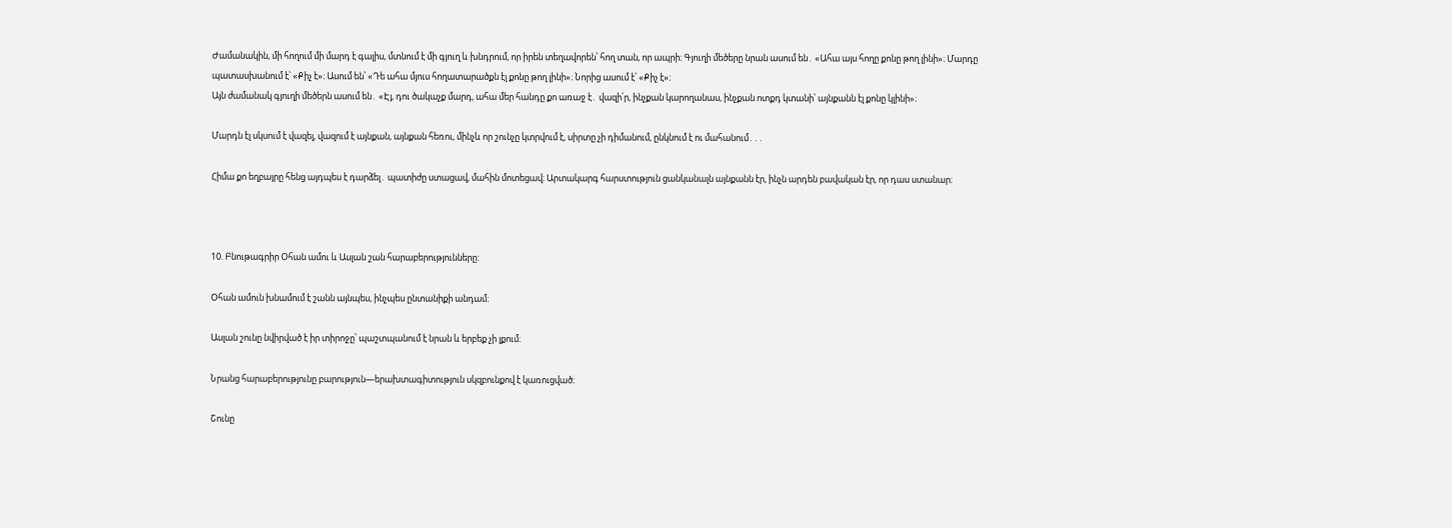Ժամանակին, մի հողում մի մարդ է գալիս, մտնում է մի գյուղ և խնդրում, որ իրեն տեղավորեն՝ հող տան, որ ապրի։ Գյուղի մեծերը նրան ասում են․ «Ահա այս հողը քոնը թող լինի»։ Մարդը պատասխանում է՝ «Քիչ է»։ Ասում են՝ «Դե ահա մյուս հողատարածքն էլ քոնը թող լինի»։ Նորից ասում է՝ «Քիչ է»։
Այն ժամանակ գյուղի մեծերն ասում են․ «Էյ, դու ծակաչք մարդ, ահա մեր հանդը քո առաջ է․ վազի՛ր, ինչքան կարողանաս, ինչքան ոտքդ կտանի՝ այնքանն էլ քոնը կլինի»։

Մարդն էլ սկսում է վազել, վազում է այնքան, այնքան հեռու, մինչև որ շունչը կտրվում է, սիրտը չի դիմանում, ընկնում է ու մահանում․․․

Հիմա քո եղբայրը հենց այդպես է դարձել․ պատիժը ստացավ, մահին մոտեցավ։ Արտակարգ հարստություն ցանկանալն այնքանն էր, ինչն արդեն բավական էր, որ դաս ստանար։



10. Բնութագրիր Օհան ամու և Ասլան շան հարաբերությունները:

Օհան ամուն խնամում է շանն այնպես, ինչպես ընտանիքի անդամ։

Ասլան շունը նվիրված է իր տիրոջը՝ պաշտպանում է նրան և երբեք չի լքում։

Նրանց հարաբերությունը բարություն—երախտագիտություն սկզբունքով է կառուցված։

Շունը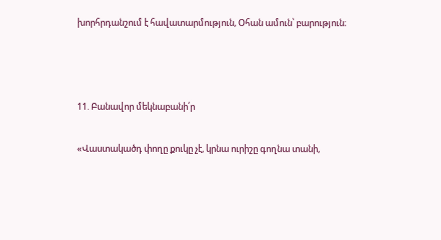խորհրդանշում է հավատարմություն, Օհան ամուն՝ բարություն։



11. Բանավոր մեկնաբանի՛ր

«Վաստակածդ փողը քուկը չէ, կրնա ուրիշը գողնա տանի,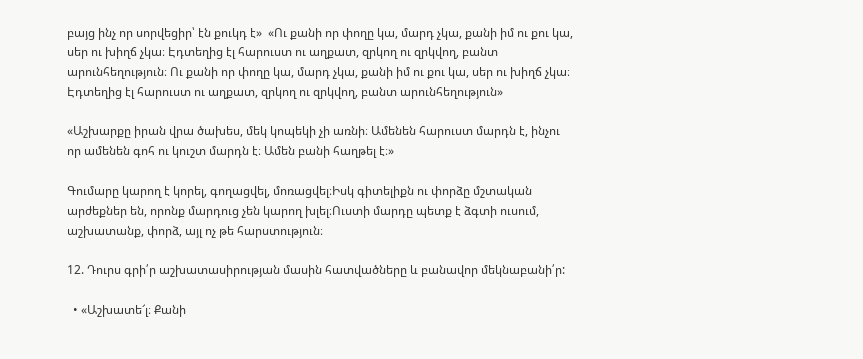բայց ինչ որ սորվեցիր՝ էն քուկդ է»  «Ու քանի որ փողը կա, մարդ չկա, քանի իմ ու քու կա, սեր ու խիղճ չկա։ Էդտեղից էլ հարուստ ու աղքատ, զրկող ու զրկվող, բանտ արունհեղություն։ Ու քանի որ փողը կա, մարդ չկա, քանի իմ ու քու կա, սեր ու խիղճ չկա։ Էդտեղից էլ հարուստ ու աղքատ, զրկող ու զրկվող, բանտ արունհեղություն»

«Աշխարքը իրան վրա ծախես, մեկ կոպեկի չի առնի։ Ամենեն հարուստ մարդն է, ինչու որ ամենեն գոհ ու կուշտ մարդն է։ Ամեն բանի հաղթել է։»

Գումարը կարող է կորել, գողացվել, մոռացվել։Իսկ գիտելիքն ու փորձը մշտական արժեքներ են, որոնք մարդուց չեն կարող խլել։Ուստի մարդը պետք է ձգտի ուսում, աշխատանք, փորձ, այլ ոչ թե հարստություն։

12. Դուրս գրի՛ր աշխատասիրության մասին հատվածները և բանավոր մեկնաբանի՛ր:

  • «Աշխատե՜լ։ Քանի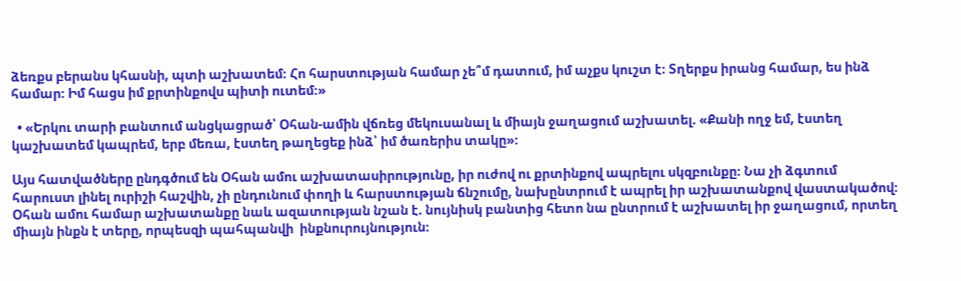ձեռքս բերանս կհասնի, պտի աշխատեմ։ Հո հարստության համար չե՞մ դատում, իմ աչքս կուշտ է։ Տղերքս իրանց համար, ես ինձ համար։ Իմ հացս իմ քրտինքովս պիտի ուտեմ։»

  • «Երկու տարի բանտում անցկացրած՝ Օհան-ամին վճռեց մեկուսանալ և միայն ջաղացում աշխատել. «Քանի ողջ եմ, էստեղ կաշխատեմ կապրեմ, երբ մեռա, էստեղ թաղեցեք ինձ՝ իմ ծառերիս տակը»։

Այս հատվածները ընդգծում են Օհան ամու աշխատասիրությունը, իր ուժով ու քրտինքով ապրելու սկզբունքը։ Նա չի ձգտում հարուստ լինել ուրիշի հաշվին, չի ընդունում փողի և հարստության ճնշումը, նախընտրում է ապրել իր աշխատանքով վաստակածով։ Օհան ամու համար աշխատանքը նաև ազատության նշան է. նույնիսկ բանտից հետո նա ընտրում է աշխատել իր ջաղացում, որտեղ միայն ինքն է տերը, որպեսզի պահպանվի  ինքնուրույնություն։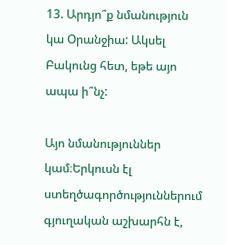13. Արդյո՞ք նմանություն կա Օրանջիա: Ակսել Բակունց հետ, եթե այո ապա ի՞նչ:

Այո նմանություններ կամ։Երկուսն էլ ստեղծագործություններում գյուղական աշխարհն է,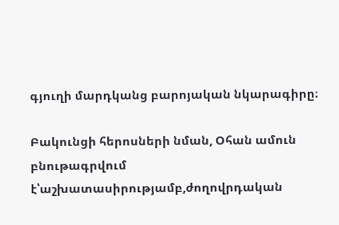գյուղի մարդկանց բարոյական նկարագիրը։

Բակունցի հերոսների նման, Օհան ամուն բնութագրվում է՝աշխատասիրությամբ,ժողովրդական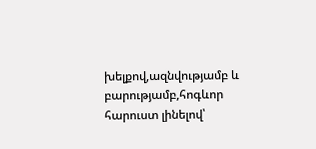խելքով,ազնվությամբ և բարությամբ,հոգևոր հարուստ լինելով՝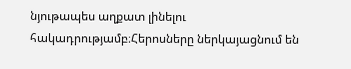նյութապես աղքատ լինելու հակադրությամբ։Հերոսները ներկայացնում են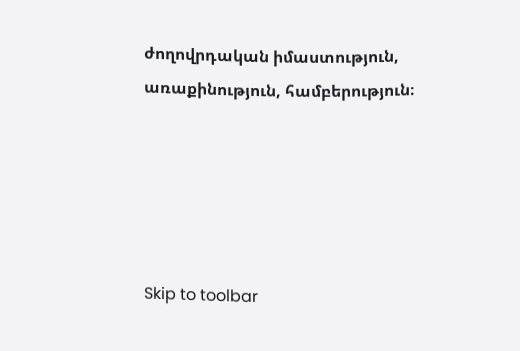ժողովրդական իմաստություն, առաքինություն, համբերություն։





Skip to toolbar